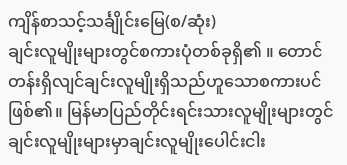ကျိန်စာသင့်သင်္ချိုင်းမြေ(စ/ဆုံး)
ချင်းလူမျိုးများတွင်စကားပုံတစ်ခုရှိ၏ ။ တောင်တန်းရှိလျင်ချင်းလူမျိုးရှိသည်ဟူသောစကားပင်ဖြစ်၏။ မြန်မာပြည်တိုင်းရင်းသားလူမျိုးများတွင်ချင်းလူမျိုးများမှာချင်းလူမျိုးပေါင်းငါး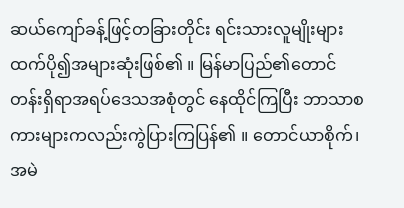ဆယ်ကျော်ခန့်ဖြင့်တခြားတိုင်း ရင်းသားလူမျိုးများထက်ပို၍အများဆုံးဖြစ်၏ ။ မြန်မာပြည်၏တောင်တန်းရှိရာအရပ်ဒေသအစုံတွင် နေထိုင်ကြပြီး ဘာသာစကားများကလည်းကွဲပြားကြပြန်၏ ။ တောင်ယာစိုက်၊အမဲ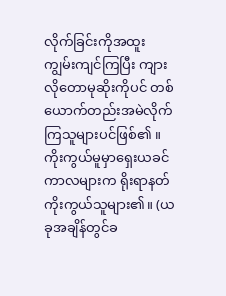လိုက်ခြင်းကိုအထူးကျွမ်းကျင်ကြပြီး ကျားလိုတောမုဆိုးကိုပင် တစ်ယောက်တည်းအမဲလိုက်ကြသူများပင်ဖြစ်၏ ။ ကိုးကွယ်မူမှာရှေးယခင်ကာလများက ရိုးရာနတ်ကိုးကွယ်သူများ၏။ (ယခုအချိန်တွင်ခ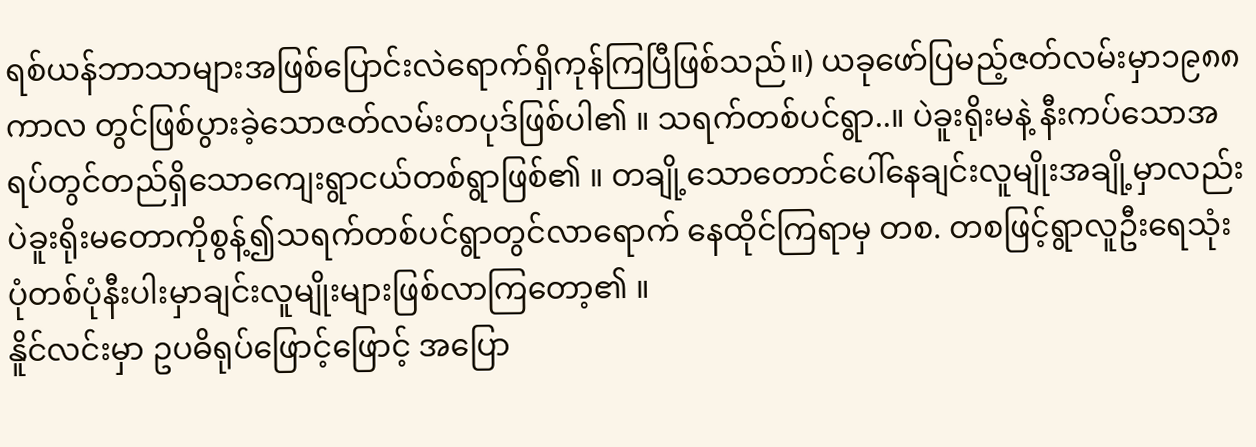ရစ်ယန်ဘာသာများအဖြစ်ပြောင်းလဲရောက်ရှိကုန်ကြပြီဖြစ်သည်။) ယခုဖော်ပြမည့်ဇတ်လမ်းမှာ၁၉၈၈ကာလ တွင်ဖြစ်ပွားခဲ့သောဇတ်လမ်းတပုဒ်ဖြစ်ပါ၏ ။ သရက်တစ်ပင်ရွာ..။ ပဲခူးရိုးမနဲ့ နီးကပ်သောအရပ်တွင်တည်ရှိသောကျေးရွာငယ်တစ်ရွာဖြစ်၏ ။ တချို့သောတောင်ပေါ်နေချင်းလူမျိုးအချို့မှာလည်း ပဲခူးရိုးမတောကိုစွန့်၍သရက်တစ်ပင်ရွာတွင်လာရောက် နေထိုင်ကြရာမှ တစ. တစဖြင့်ရွာလူဦးရေသုံးပုံတစ်ပုံနီးပါးမှာချင်းလူမျိုးများဖြစ်လာကြတော့၏ ။
နိူင်လင်းမှာ ဥပဓိရုပ်ဖြောင့်ဖြောင့် အပြော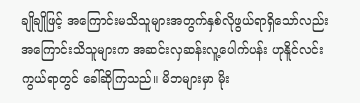ချိုချိုဖြင့် အကြောင်းမသိသူများအတွက်နှစ်လိုဖွယ်ရာရှိသော်လည်း အကြောင်းသိသူများက အဆင်းလှဆန်းလူ့ပေါက်ပန်း ဟုနိူင်လင်းကွယ်ရာတွင် ခေါ်ဆိုကြသည်။ မိဘများမှာ မိုး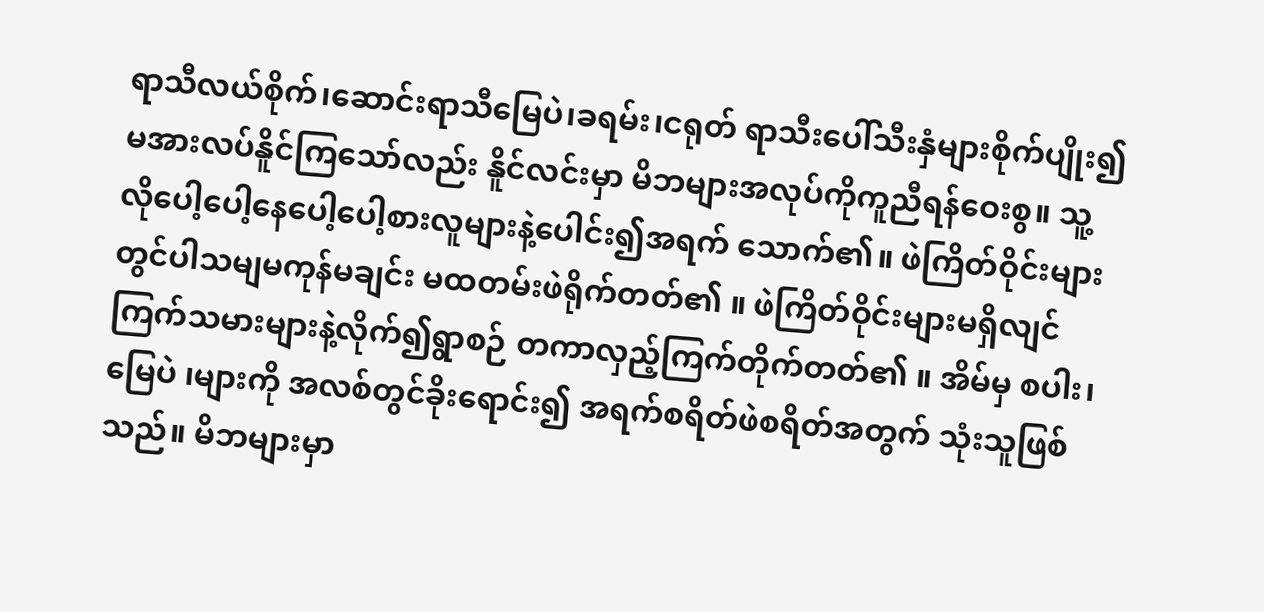ရာသီလယ်စိုက်၊ဆောင်းရာသီမြေပဲ၊ခရမ်း၊ငရုတ် ရာသီးပေါ်သီးနှံများစိုက်ပျိုး၍မအားလပ်နိူင်ကြသော်လည်း နိူင်လင်းမှာ မိဘများအလုပ်ကိုကူညီရန်ဝေးစွ။ သူ့လိုပေါ့ပေါ့နေပေါ့ပေါ့စားလူများနဲ့ပေါင်း၍အရက် သောက်၏။ ဖဲကြိတ်ဝိုင်းများတွင်ပါသမျမကုန်မချင်း မထတမ်းဖဲရိုက်တတ်၏ ။ ဖဲကြိတ်ဝိုင်းများမရှိလျင်ကြက်သမားများနဲ့လိုက်၍ရွာစဉ် တကာလှည့်ကြက်တိုက်တတ်၏ ။ အိမ်မှ စပါး၊ မြေပဲ ၊များကို အလစ်တွင်ခိုးရောင်း၍ အရက်စရိတ်ဖဲစရိတ်အတွက် သုံးသူဖြစ်သည်။ မိဘများမှာ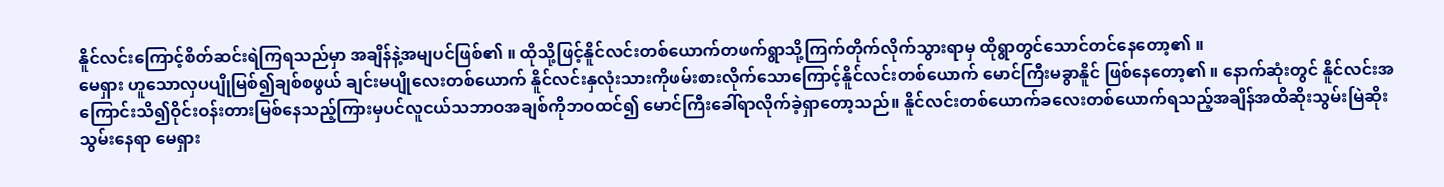နိူင်လင်းကြောင့်စိတ်ဆင်းရဲကြရသည်မှာ အချိန်နဲ့အမျပင်ဖြစ်၏ ။ ထိုသို့ဖြင့်နိူင်လင်းတစ်ယောက်တဖက်ရွာသို့ကြက်တိုက်လိုက်သွားရာမှ ထိုရွာတွင်သောင်တင်နေတော့၏ ။
မေရှား ဟူသောလှပပျိုမြစ်၍ချစ်စဖွယ် ချင်းမပျိုလေးတစ်ယောက် နိူင်လင်းနှလုံးသားကိုဖမ်းစားလိုက်သောကြောင့်နိူင်လင်းတစ်ယောက် မောင်ကြီးမခွာနိူင် ဖြစ်နေတော့၏ ။ နောက်ဆုံးတွင် နိူင်လင်းအကြောင်းသိ၍ဝိုင်းဝန်းတားမြစ်နေသည့်ကြားမှပင်လူငယ်သဘာဝအချစ်ကိုဘဝထင်၍ မောင်ကြီးခေါ်ရာလိုက်ခဲ့ရှာတော့သည်။ နိူင်လင်းတစ်ယောက်ခလေးတစ်ယောက်ရသည့်အချိန်အထိဆိုးသွမ်းမြဲဆိုးသွမ်းနေရာ မေရှား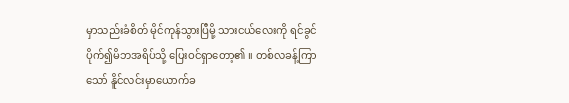မှာသည်းခံစိတ် မိုင်ကုန်သွားပြီမို့ သားငယ်လေးကို ရင်ခွင်ပိုက်၍မိဘအရိပ်သို့ ပြေးဝင်ရှာတော့၏ ။ တစ်လခန့်ကြာသော် နိူင်လင်းမှာယောက်ခ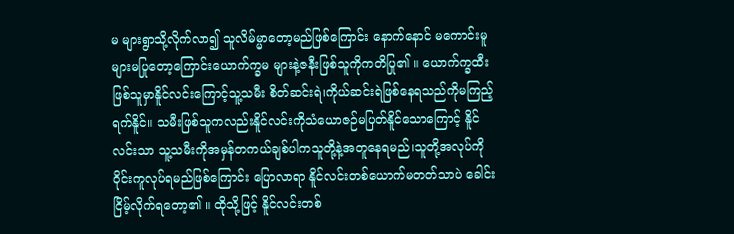မ များရွာသို့လိုက်လာ၍ သူလိမ်မ္မာတော့မည်ဖြစ်ကြောင်း နောက်နောင် မကောင်းမူများမပြုတော့ကြောင်းယောက်က္ခမ များနဲ့ဇနီးဖြစ်သူကိုကတိပြု၏ ။ ယောက်က္ခထီးဖြစ်သူမှာနိူင်လင်းကြောင့်သူ့သမီး စိတ်ဆင်းရဲ၊ကိုယ်ဆင်းရဲဖြစ်နေရသည်ကိုမကြည့်ရက်နိူင်။ သမီးဖြစ်သူကလည်းနိူင်လင်းကိုသံယောဇဉ်မပြတ်နိူင်သောကြောင့် နိူင်လင်းသာ သူ့သမီးကိုအမှန်တကယ်ချစ်ပါကသူတို့နဲ့အတူနေရမည်၊သူတို့အလုပ်ကိုဝိုင်းကူလုပ်ရမည်ဖြစ်ကြောင်း ပြောလာရာ နိူင်လင်းတစ်ယောက်မတတ်သာပဲ ခေါင်းငြိမ့်လိုက်ရတော့၏ ။ ထိုသို့ဖြင့် နိူင်လင်းတစ်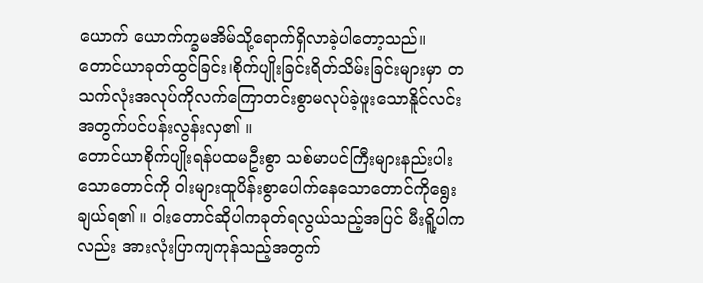ယောက် ယောက်က္ခမအိမ်သို့ရောက်ရှိလာခဲ့ပါတော့သည်။ တောင်ယာခုတ်ထွင်ခြင်း၊စိုက်ပျိုးခြင်းရိတ်သိမ်းခြင်းများမှာ တသက်လုံးအလုပ်ကိုလက်ကြောတင်းစွာမလုပ်ခဲ့ဖူးသောနိူင်လင်းအတွက်ပင်ပန်းလွန်းလှ၏ ။
တောင်ယာစိုက်ပျိုးရန်ပထမဦးစွာ သစ်မာပင်ကြီးများနည်းပါးသောတောင်ကို ဝါးများထူပိန်းစွာပေါက်နေသောတောင်ကိုရွေးချယ်ရ၏ ။ ဝါးတောင်ဆိုပါကခုတ်ရလွယ်သည့်အပြင် မီးရိူ့ပါကလည်း အားလုံးပြာကျကုန်သည့်အတွက်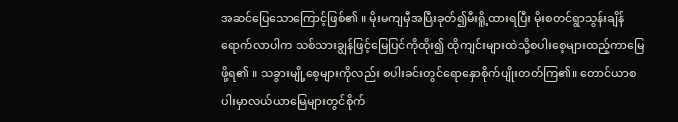အဆင်ပြေသောကြောင့်ဖြစ်၏ ။ မိုးမကျမှီအပြီးခုတ်၍မီးရိူ့ထားရပြီး မိုးစတင်ရွာသွန်းချိန်ရောက်လာပါက သစ်သားချွန်ဖြင့်မြေပြင်ကိုထိုး၍ ထိုကျင်းများထဲသို့စပါးစေ့များထည့်ကာမြေဖို့ရ၏ ။ သခွားမျို့စေ့များကိုလည်း စပါးခင်းတွင်ရောနှောစိုက်ပျိုးတတ်ကြ၏။ တောင်ယာစပါးမှာလယ်ယာမြေများတွင်စိုက်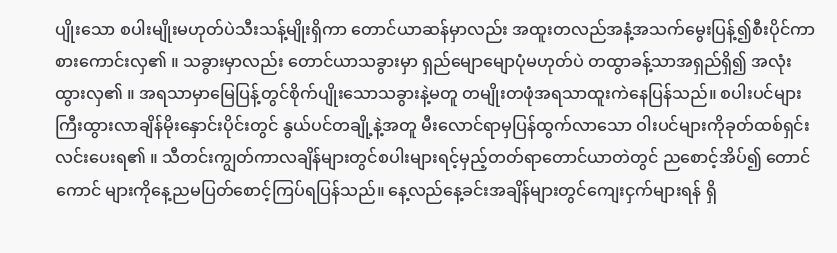ပျိုးသော စပါးမျိုးမဟုတ်ပဲသီးသန့်မျိုးရှိကာ တောင်ယာဆန်မှာလည်း အထူးတလည်အနံ့အသက်မွေးပြန့်၍စီးပိုင်ကာစားကောင်းလှ၏ ။ သခွားမှာလည်း တောင်ယာသခွားမှာ ရှည်မျောမျောပုံမဟုတ်ပဲ တထွာခန့်သာအရှည်ရှိ၍ အလုံးထွားလှ၏ ။ အရသာမှာမြေပြန့်တွင်စိုက်ပျိုးသောသခွားနဲ့မတူ တမျိုးတဖုံအရသာထူးကဲနေပြန်သည်။ စပါးပင်များကြီးထွားလာချိန်မိုးနှောင်းပိုင်းတွင် နွယ်ပင်တချို့နဲ့အတူ မီးလောင်ရာမှပြန်ထွက်လာသော ဝါးပင်များကိုခုတ်ထစ်ရှင်းလင်းပေးရ၏ ။ သီတင်းကျွတ်ကာလချိန်များတွင်စပါးများရင့်မှည့်တတ်ရာတောင်ယာတဲတွင် ညစောင့်အိပ်၍ တောင်ကောင် များကိုနေ့ညမပြတ်စောင့်ကြပ်ရပြန်သည်။ နေ့လည်နေ့ခင်းအချိန်များတွင်ကျေးငှက်များရန် ရှိ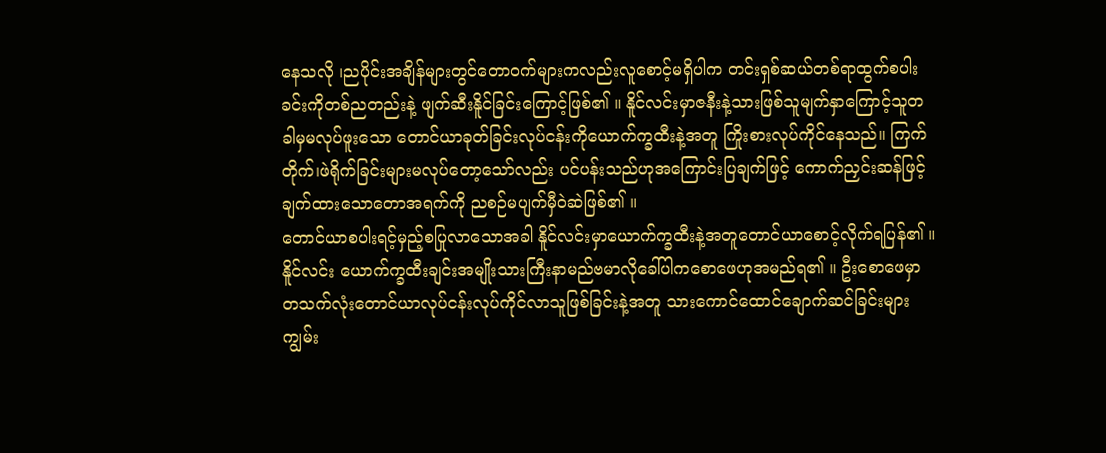နေသလို ၊ညပိုင်းအချိန်များတွင်တောဝက်များကလည်းလူစောင့်မရှိပါက တင်းရှစ်ဆယ်တစ်ရာထွက်စပါးခင်းကိုတစ်ညတည်းနဲ့ ဖျက်ဆီးနိူင်ခြင်းကြောင့်ဖြစ်၏ ။ နိူင်လင်းမှာဇနီးနဲ့သားဖြစ်သူမျက်နှာကြောင့်သူတခါမှမလုပ်ဖူးသော တောင်ယာခုတ်ခြင်းလုပ်ငန်းကိုယောက်က္ခထီးနဲ့အတူ ကြိုးစားလုပ်ကိုင်နေသည်။ ကြက်တိုက်၊ဖဲရိုက်ခြင်းများမလုပ်တော့သော်လည်း ပင်ပန်းသည်ဟုအကြောင်းပြချက်ဖြင့် ကောက်ညှင်းဆန်ဖြင့်ချက်ထားသောတောအရက်ကို ညစဉ်မပျက်မှီဝဲဆဲဖြစ်၏ ။
တောင်ယာစပါးရင့်မှည့်စပြုလာသောအခါ နိူင်လင်းမှာယောက်က္ခထီးနဲ့အတူတောင်ယာစောင့်လိုက်ရပြန်၏ ။ နိူင်လင်း ယောက်က္ခထီးချင်းအမျိုးသားကြီးနာမည်ဗမာလိုခေါ်ပါကစောဖေဟုအမည်ရ၏ ။ ဦးစောဖေမှာ တသက်လုံးတောင်ယာလုပ်ငန်းလုပ်ကိုင်လာသူဖြစ်ခြင်းနဲ့အတူ သားကောင်ထောင်ချောက်ဆင်ခြင်းများ ကျွမ်း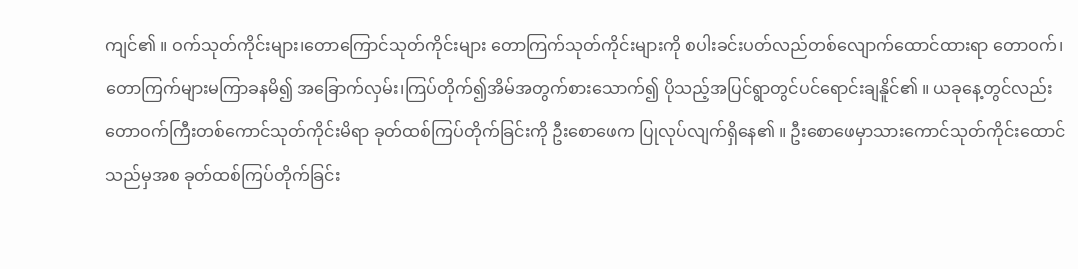ကျင်၏ ။ ဝက်သုတ်ကိုင်းများ၊တောကြောင်သုတ်ကိုင်းများ တောကြက်သုတ်ကိုင်းများကို စပါးခင်းပတ်လည်တစ်လျောက်ထောင်ထားရာ တောဝက်၊တောကြက်များမကြာခနမိ၍ အခြောက်လှမ်း၊ကြပ်တိုက်၍အိမ်အတွက်စားသောက်၍ ပိုသည့်အပြင်ရွာတွင်ပင်ရောင်းချနိူင်၏ ။ ယခုနေ့တွင်လည်းတောဝက်ကြီးတစ်ကောင်သုတ်ကိုင်းမိရာ ခုတ်ထစ်ကြပ်တိုက်ခြင်းကို ဦးစောဖေက ပြုလုပ်လျက်ရှိနေ၏ ။ ဦးစောဖေမှာသားကောင်သုတ်ကိုင်းထောင်သည်မှအစ ခုတ်ထစ်ကြပ်တိုက်ခြင်း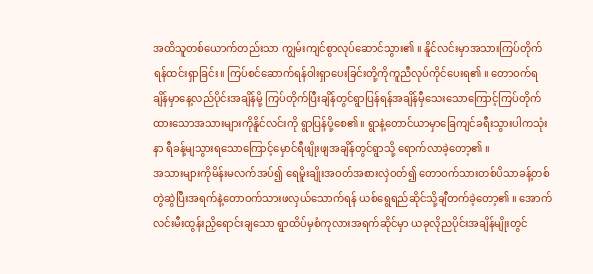အထိသူတစ်ယောက်တည်းသာ ကျွမ်းကျင်စွာလုပ်ဆောင်သွား၏ ။ နိူင်လင်းမှာအသားကြပ်တိုက်ရန်ထင်းရှာခြင်း။ ကြပ်စင်ဆောက်ရန်ဝါးရှာပေးခြင်းတို့ကိုကူညီလုပ်ကိုင်ပေးရ၏ ။ တောဝက်ရချိန်မှာနေ့လည်ပိုင်းအချိန်မို့ ကြပ်တိုက်ပြီးချိန်တွင်ရွာပြန်ရန်အချိန်မှီသေးသောကြောင့်ကြပ်တိုက်ထားသောအသားများကိုနိူင်လင်းကို ရွာပြန်ပို့စေ၏ ။ ရွာနဲ့တောင်ယာမှာခြေကျင်ခရီးသွားပါကသုံးနာ ရီခန့်မျသွားရသောကြောင့်မှောင်ရီဖျိုးဖျအချိန်တွင်ရွာသို့ ရောက်လာခဲ့တော့၏ ။
အသားများကိုမိန်းမလက်အပ်၍ ရေမိူးချိုးအဝတ်အစားလှဲဝတ်၍ တောဝက်သားတစ်ပိသာခန့်တစ်တွဲဆွဲပြီးအရက်နဲ့တောဝက်သားဖလှယ်သောက်ရန် ယစ်ရွေရည်ဆိုင်သို့ချီတက်ခဲ့တော့၏ ။ အောက်လင်းမီးထွန်းညှိရောင်းချသော ရွာထိပ်မှစံကုလားအရက်ဆိုင်မှာ ယခုလိုညပိုင်းအချိန်မျိုးတွင်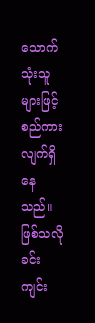သောက်သုံးသူများဖြင့်စည်ကားလျက်ရှိနေသည်။ ဖြစ်သလိုခင်းကျင်း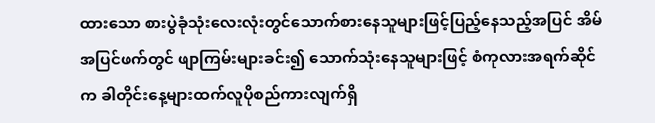ထားသော စားပွဲခုံသုံးလေးလုံးတွင်သောက်စားနေသူများဖြင့်ပြည့်နေသည့်အပြင် အိမ်အပြင်ဖက်တွင် ဖျာကြမ်းများခင်း၍ သောက်သုံးနေသူများဖြင့် စံကုလားအရက်ဆိုင်က ခါတိုင်းနေ့များထက်လူပိုစည်ကားလျက်ရှိ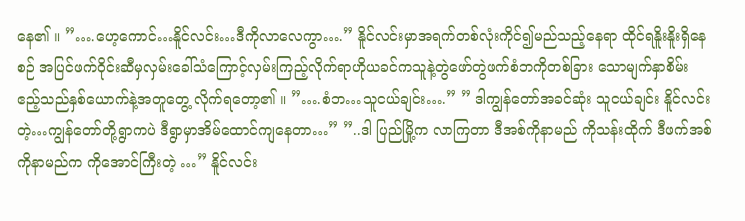နေ၏ ။ ”….ဟေ့ကောင်…နိူင်လင်း…ဒီကိုလာလေကွာ….” နိူင်လင်းမှာအရက်တစ်လုံးကိုင်၍မည်သည့်နေရာ ထိုင်ရနိူးနိူးရှိနေစဉ် အပြင်ဖက်ဝိုင်းဆီမှလှမ်းခေါ်သံကြောင့်လှမ်းကြည့်လိုက်ရာဟိုယခင်ကသူနဲ့တွဲဖော်တွဲဖက်စံဘကိုတစ်ခြား သောမျက်နှာစိမ်းဧည့်သည်နှစ်ယောက်နဲ့အတူတွေ့ လိုက်ရတော့၏ ။ ”….စံဘ…သူငယ်ချင်း….” ” ဒါကျွန်တော်အခင်ဆုံး သူငယ်ချင်း နိူင်လင်းတဲ့…ကျွန်တော်တို့ရွာကပဲ ဒီရွာမှာအိမ်ထောင်ကျနေတာ…” ”..ဒါ ပြည်မြို့က လာကြတာ ဒီအစ်ကိုနာမည် ကိုသန်းထိုက် ဒီဖက်အစ်ကိုနာမည်က ကိုအောင်ကြီးတဲ့ …” နိူင်လင်း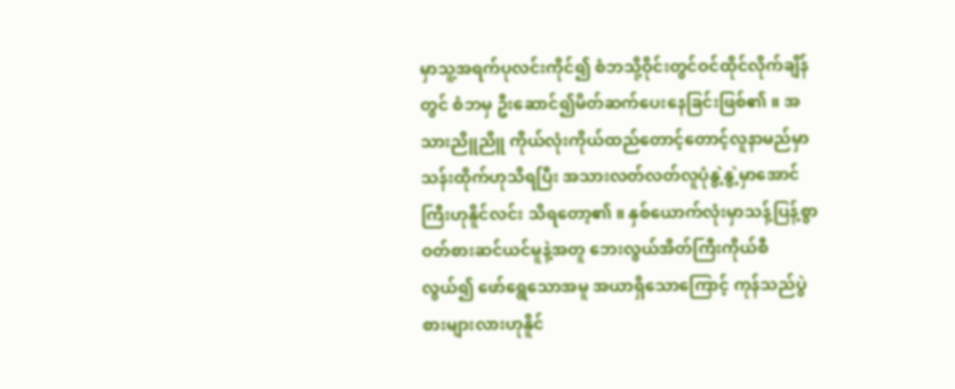မှာသူ့အရက်ပုလင်းကိုင်၍ စံဘသို့ဝိုင်းတွင်ဝင်ထိုင်လိုက်ချိန်တွင် စံဘမှ ဦးဆောင်၍မိတ်ဆက်ပေးနေခြင်းဖြစ်၏ ။ အသားညိူညိူ ကိုယ်လုံးကိုယ်ထည်တောင့်တောင့်လူနာမည်မှာသန်းထိုက်ဟုသိရပြီး အသားလတ်လတ်လူပုံနွဲ့နွဲ့မှာအောင်ကြီးဟုနိူင်လင်း သိရတော့၏ ။ နှစ်ယောက်လုံးမှာသန့်ပြန့်စွာဝတ်စားဆင်ယင်မူနဲ့အတူ ဘေးလွယ်အိတ်ကြီးကိုယ်စီလွယ်၍ ဖော်ရွေသောအမူ အယာရှိသောကြောင့် ကုန်သည်ပွဲစားများလားဟုနိူင်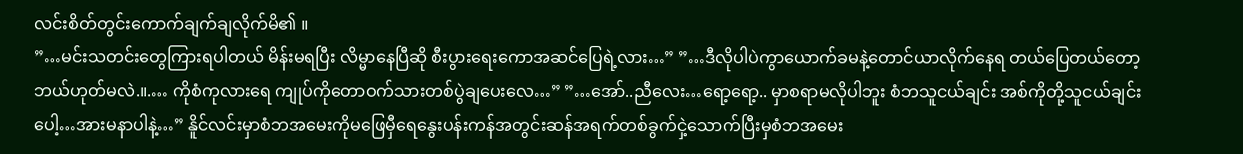လင်းစိတ်တွင်းကောက်ချက်ချလိုက်မိ၏ ။
”…မင်းသတင်းတွေကြားရပါတယ် မိန်းမရပြီး လိမ္မာနေပြီဆို စီးပွားရေးကောအဆင်ပြေရဲ့လား…” ”…ဒီလိုပါပဲကွာယောက်ခမနဲ့တောင်ယာလိုက်နေရ တယ်ပြေတယ်တော့ ဘယ်ဟုတ်မလဲ.။.… ကိုစံကုလားရေ ကျုပ်ကိုတောဝက်သားတစ်ပွဲချပေးလေ…” ”…အော်..ညီလေး…ရော့ရော့.. မှာစရာမလိုပါဘူး စံဘသူငယ်ချင်း အစ်ကိုတို့သူငယ်ချင်းပေါ့…အားမနာပါနဲ့…” နိူင်လင်းမှာစံဘအမေးကိုမဖြေမှီရေနွေးပန်းကန်အတွင်းဆန်အရက်တစ်ခွက်ငှဲ့သောက်ပြီးမှစံဘအမေး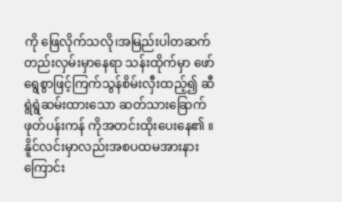ကို ဖြေလိုက်သလို၊အမြည်းပါတဆက်တည်းလှမ်းမှာနေရာ သန်းထိုက်မှာ ဖော်ရွေစွာဖြင့်ကြက်သွန်စိမ်းလှီးထည့်၍ ဆီရွဲရွဲဆမ်းထားသော ဆတ်သားခြောက်ဖုတ်ပန်းကန် ကိုအတင်းထိုးပေးနေ၏ ။ နိူင်လင်းမှာလည်းအစပထမအားနားကြောင်း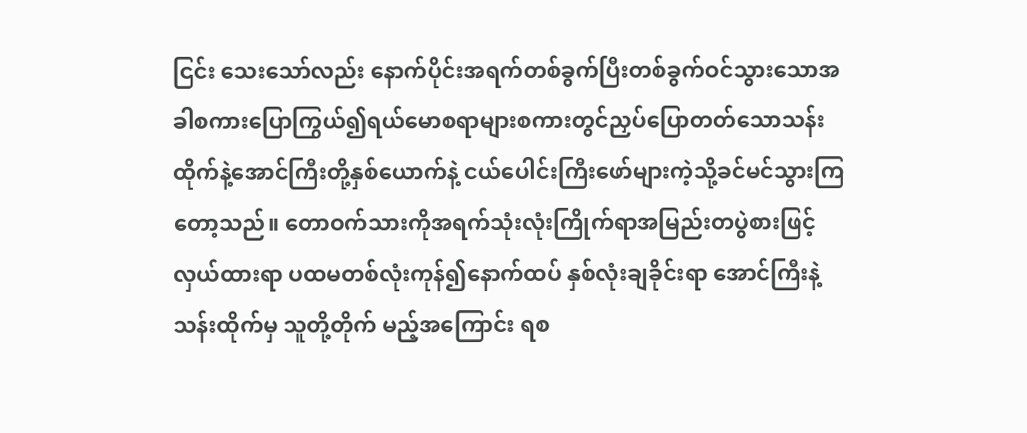ငြင်း သေးသော်လည်း နောက်ပိုင်းအရက်တစ်ခွက်ပြီးတစ်ခွက်ဝင်သွားသောအခါစကားပြောကြွယ်၍ရယ်မောစရာများစကားတွင်ညှပ်ပြောတတ်သောသန်းထိုက်နဲ့အောင်ကြီးတို့နှစ်ယောက်နဲ့ ငယ်ပေါင်းကြီးဖော်များကဲ့သို့ခင်မင်သွားကြတော့သည်။ တောဝက်သားကိုအရက်သုံးလုံးကြိုက်ရာအမြည်းတပွဲစားဖြင့်လှယ်ထားရာ ပထမတစ်လုံးကုန်၍နောက်ထပ် နှစ်လုံးချခိုင်းရာ အောင်ကြီးနဲ့သန်းထိုက်မှ သူတို့တိုက် မည့်အကြောင်း ရစ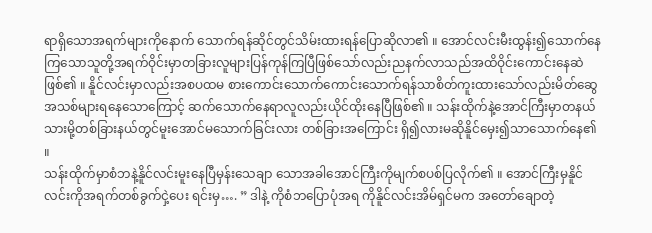ရာရှိသောအရက်များကိုနောက် သောက်ရန်ဆိုင်တွင်သိမ်းထားရန်ပြောဆိုလာ၏ ။ အောင်လင်းမီးထွန်း၍သောက်နေကြသောသူတို့အရက်ဝိုင်းမှာတခြားလူများပြန်ကုန်ကြပြီဖြစ်သော်လည်းညနက်လာသည်အထိဝိုင်းကောင်းနေဆဲဖြစ်၏ ။ နိူင်လင်းမှာလည်းအစပထမ စားကောင်းသောက်ကောင်းသောက်ရန်သာစိတ်ကူးထားသော်လည်းမိတ်ဆွေအသစ်များရနေသောကြောင့် ဆက်သောက်နေရာလူလည်းယိုင်ထိုးနေပြီဖြစ်၏ ။ သန်းထိုက်နဲ့အောင်ကြီးမှာတနယ်သားမို့တစ်ခြားနယ်တွင်မူးအောင်မသောက်ခြင်းလား တစ်ခြားအကြောင်း ရှိ၍လားမဆိုနိူင်မှေး၍သာသောက်နေ၏ ။
သန်းထိုက်မှာစံဘနဲ့နိူင်လင်းမူးနေပြီမှန်းသေချာ သောအခါအောင်ကြီးကိုမျက်စပစ်ပြလိုက်၏ ။ အောင်ကြီးမှနိူင်လင်းကိုအရက်တစ်ခွက်ငှဲ့ပေး ရင်းမှ…. ” ဒါနဲ့ ကိုစံဘပြောပုံအရ ကိုနိူင်လင်းအိမ်ရှင်မက အတော်ချောတဲ့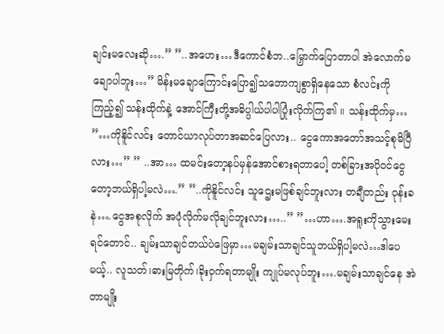ချင်းမလေးဆို….” ”..အဟေး…ဒီကောင်စံဘ..မြှောက်ပြောတာပါ အဲလောက်မချောပါဘူး…” မိန်းမချောကြောင်းပြော၍သဘောကျစွာရှိနေသော စံလင်းကိုကြည့်၍ သန်းထိုက်နဲ့ အောင်ကြီးတို့အဓိပ္ပါယ်ပါပါပြုံးလိုက်ကြ၏ ။ သန်းထိုက်မှ… ”…ကိုနိူင်လင်း တောင်ယာလုပ်တာအဆင်ပြေလား.. ငွေကောအတော်အသင့်စုမိပြီလား…” ” ..အာ… ထမင်းတော့နပ်မှန်အောင်စားရတာပေါ့ တစ်ခြားအပိုဝင်ငွေတော့ဘယ်ရှိပါ့မလဲ….” ”..ကိုနိူင်လင်း သူဌေးမဖြစ်ချင်ဘူးလား တချီတည်း ဝုန်းခနဲ….ငွေအစုလိုက် အပုံလိုက်မလိုချင်ဘူးလား…..” ”…ဟာ….အရူးကိုသွားမေးရင်တောင်.. ချမ်းသာချင်တယ်ပဲဖြေမှာ…မချမ်းသာချင်သူဘယ်ရှိပါ့မလဲ…ဒါပေမယ့်.. လူသတ်၊ဓားမြတိုက်၊ခိုးဝှက်ရတာမျိုး ကျုပ်မလုပ်ဘူး….မချမ်းသာချင်နေ အဲတာမျိုး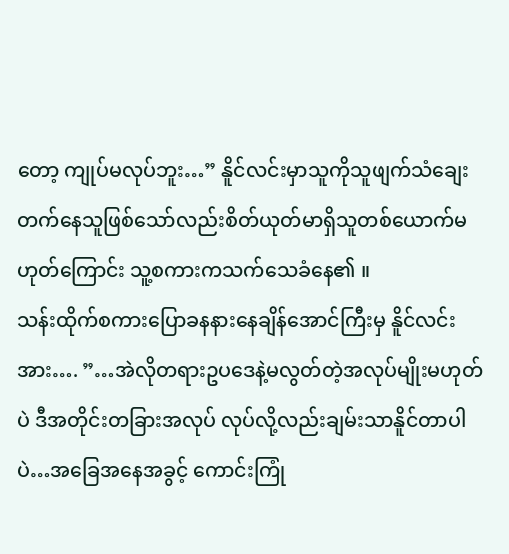တော့ ကျုပ်မလုပ်ဘူး…” နိူင်လင်းမှာသူကိုသူဖျက်သံချေးတက်နေသူဖြစ်သော်လည်းစိတ်ယုတ်မာရှိသူတစ်ယောက်မဟုတ်ကြောင်း သူ့စကားကသက်သေခံနေ၏ ။
သန်းထိုက်စကားပြောခနနားနေချိန်အောင်ကြီးမှ နိူင်လင်းအား…. ”…အဲလိုတရားဥပဒေနဲ့မလွတ်တဲ့အလုပ်မျိုးမဟုတ်ပဲ ဒီအတိုင်းတခြားအလုပ် လုပ်လို့လည်းချမ်းသာနိူင်တာပါပဲ…အခြေအနေအခွင့် ကောင်းကြုံ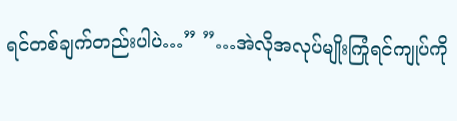ရင်တစ်ချက်တည်းပါပဲ…” ”…အဲလိုအလုပ်မျိုးကြုံရင်ကျုပ်ကို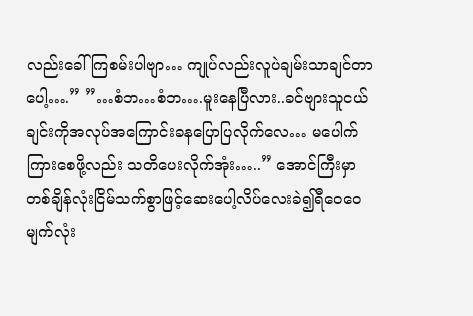လည်းခေါ်ကြစမ်းပါဗျာ… ကျုပ်လည်းလူပဲချမ်းသာချင်တာပေါ့….” ”…စံဘ…စံဘ….မူးနေပြီလား..ခင်ဗျားသူငယ်ချင်းကိုအလုပ်အကြောင်းခနပြောပြလိုက်လေ… မပေါက်ကြားစေဖို့လည်း သတိပေးလိုက်အုံး…..” အောင်ကြီးမှာတစ်ချိန်လုံးငြိမ်သက်စွာဖြင့်ဆေးပေါ့လိပ်လေးခဲ၍ရီဝေဝေမျက်လုံး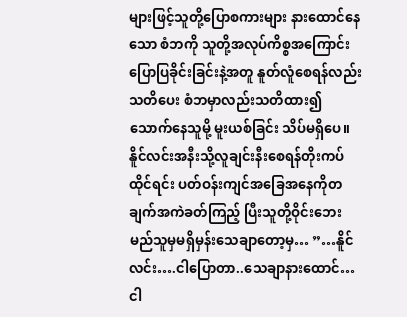များဖြင့်သူတို့ပြောစကားများ နားထောင်နေသော စံဘကို သူတို့အလုပ်ကိစ္စအကြောင်းပြောပြခိုင်းခြင်းနဲ့အတူ နူတ်လူံစေရန်လည်းသတိပေး စံဘမှာလည်းသတိထား၍သောက်နေသူမို့ မူးယစ်ခြင်း သိပ်မရှိပေ။ နိူင်လင်းအနီးသို့လူချင်းနီးစေရန်တိုးကပ်ထိုင်ရင်း ပတ်ဝန်းကျင်အခြေအနေကိုတချက်အကဲခတ်ကြည့် ပြီးသူတို့ဝိုင်းဘေးမည်သူမှမရှိမှန်းသေချာတော့မှ… ”…နိူင်လင်း….ငါပြောတာ..သေချာနားထောင်… ငါ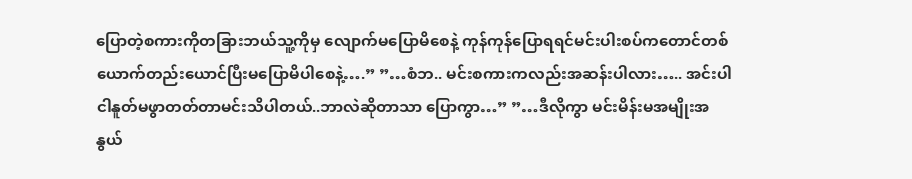ပြောတဲ့စကားကိုတခြားဘယ်သူ့ကိုမှ လျောက်မပြောမိစေနဲ့ ကုန်ကုန်ပြောရရင်မင်းပါးစပ်ကတောင်တစ်ယောက်တည်းယောင်ပြီးမပြောမိပါစေနဲ့….” ”…စံဘ.. မင်းစကားကလည်းအဆန်းပါလား….. အင်းပါ ငါနူတ်မဖွာတတ်တာမင်းသိပါတယ်..ဘာလဲဆိုတာသာ ပြောကွာ…” ”…ဒီလိုကွာ မင်းမိန်းမအမျိုးအနွယ်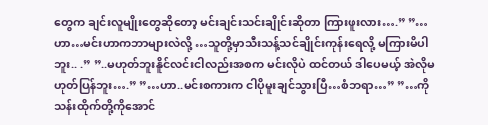တွေက ချင်းလူမျိုးတွေဆိုတော့ မင်းချင်းသင်းချိုင်းဆိုတာ ကြားဖူးလား….” ”…ဟာ…မင်းဟာကဘာများလဲလို့ …သူတို့မှာသီးသန့်သင်ချိုင်းကုန်းရေလို့ မကြားမိပါဘူး.. .” ”..မဟုတ်ဘူးနိူင်လင်းငါလည်းအစက မင်းလိုပဲ ထင်တယ် ဒါပေမယ့် အဲလိုမဟုတ်ပြန်ဘူး….” ”…ဟာ..မင်းစကားက ငါပိုမူးချင်သွားပြီ…စံဘရာ…” ”…ကိုသန်းထိုက်တို့ကိုအောင်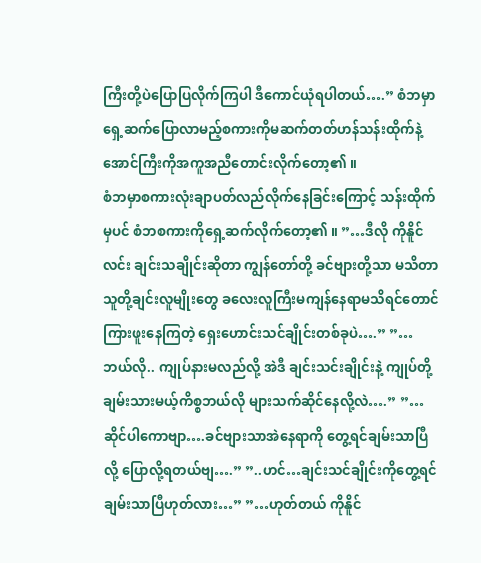ကြီးတို့ပဲပြောပြလိုက်ကြပါ ဒီကောင်ယုံရပါတယ်….” စံဘမှာရှေ့ဆက်ပြောလာမည့်စကားကိုမဆက်တတ်ဟန်သန်းထိုက်နဲ့အောင်ကြီးကိုအကူအညီတောင်းလိုက်တော့၏ ။
စံဘမှာစကားလုံးချာပတ်လည်လိုက်နေခြင်းကြောင့် သန်းထိုက်မှပင် စံဘစကားကိုရှေ့ဆက်လိုက်တော့၏ ။ ”…ဒီလို ကိုနိူင်လင်း ချင်းသချိုင်းဆိုတာ ကျွန်တော်တို့ ခင်ဗျားတို့သာ မသိတာ သူတို့ချင်းလူမျိုးတွေ ခလေးလူကြီးမကျန်နေရာမသိရင်တောင်ကြားဖူးနေကြတဲ့ ရှေးဟောင်းသင်ချိုင်းတစ်ခုပဲ….” ”…ဘယ်လို.. ကျုပ်နားမလည်လို့ အဲဒီ ချင်းသင်းချိုင်းနဲ့ ကျုပ်တို့ချမ်းသားမယ့်ကိစ္စဘယ်လို များသက်ဆိုင်နေလို့လဲ….” ”…ဆိုင်ပါကောဗျာ….ခင်ဗျားသာအဲနေရာကို တွေ့ရင်ချမ်းသာပြီလို့ ပြောလို့ရတယ်ဗျ….” ”..ဟင်…ချင်းသင်ချိုင်းကိုတွေ့ရင်ချမ်းသာပြီဟုတ်လား…” ”…ဟုတ်တယ် ကိုနိူင်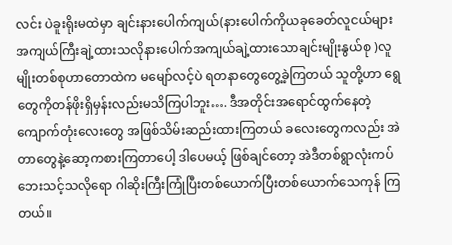လင်း ပဲခူးရိုးမထဲမှာ ချင်းနားပေါက်ကျယ်(နားပေါက်ကိုယခုခေတ်လူငယ်များအကျယ်ကြီးချဲ့ထားသလိုနားပေါက်အကျယ်ချဲ့ထားသောချင်းမျိုးနွယ်စု )လူမျိုးတစ်စုဟာတောထဲက မမျော်လင့်ပဲ ရတနာတွေတွေ့ခဲ့ကြတယ် သူတို့ဟာ ရွေတွေကိုတန်ဖိုးရှိမှန်းလည်းမသိကြပါဘူး…. ဒီအတိုင်းအရောင်ထွက်နေတဲ့ကျောက်တုံးလေးတွေ အဖြစ်သိမ်းဆည်းထားကြတယ် ခလေးတွေကလည်း အဲတာတွေနဲ့ဆော့ကစားကြတာပေါ့ ဒါပေမယ့် ဖြစ်ချင်တော့ အဲဒီတစ်ရွာလုံးကပ်ဘေးသင့်သလိုရော ဂါဆိုးကြီးကြုံပြီးတစ်ယောက်ပြီးတစ်ယောက်သေကုန် ကြတယ်။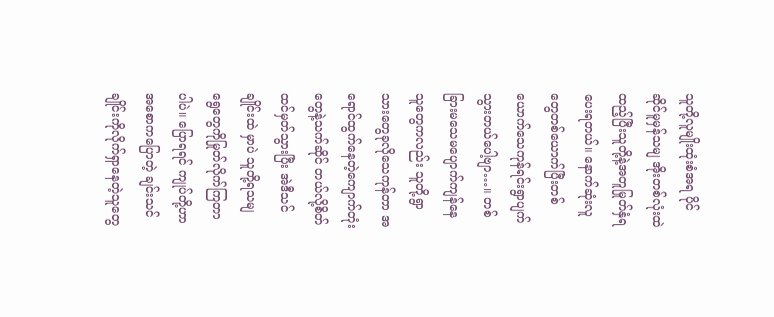သူတို့လူမျိုးထုံးစံအရ ပိုင်ဆိုင်မူမှန်သမျ အိုးတစ်လုံးထဲထည့်ပြီးသူတို့နဲ့အတူမြုတ်နှံရပေးရတယ်။ နောက်ဆုံးလူတွေတစ်ယောက်ပြီးတစ်ယောက်သေကုန်ရင်းရွာပျက်သွားတယ်ပေါ့ဗျာ…။ တစ်ခြားမသေမပျောက်ကျန်နေသူတွေကလည်း သူတို့ရွာသားတွေခုလိုသေကုန်တာ အရောင်ထွက်နေတဲ့ကျောက်တုံးတွေနဲ့သက်ဆိုင် တယ်လို့စိတ်ထင်မှတ်သွားပြီး အဲဒီသင်ချိုင်းထဲ မှာပဲ သူတို့ရသမျ ရွေတွေကိုမြုတ်လိုက်ကြတာပါပဲ။ ပြောရရင် ကျုပ်တို့ဟာအစောကပြောတဲ့ ချင်းသင်ချိုင်းကိုလိုက်ရှာနေတဲ့သူတွေ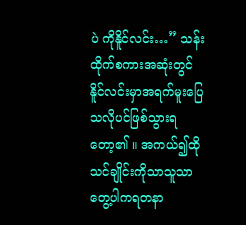ပဲ ကိုနိူင်လင်း…” သန်းထိုက်စကားအဆုံးတွင်နိူင်လင်းမှာအရက်မူးပြေသလိုပင်ဖြစ်သွားရတော့၏ ။ အကယ်၍ထိုသင်ချိုင်းကိုသာသူသာတွေ့ပါကရတနာ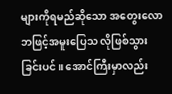များကိုရမည်ဆိုသော အတွေးလောဘဖြင့်အမူးပြေသ လိုဖြစ်သွားခြင်းပင်။ အောင်ကြီးမှာလည်း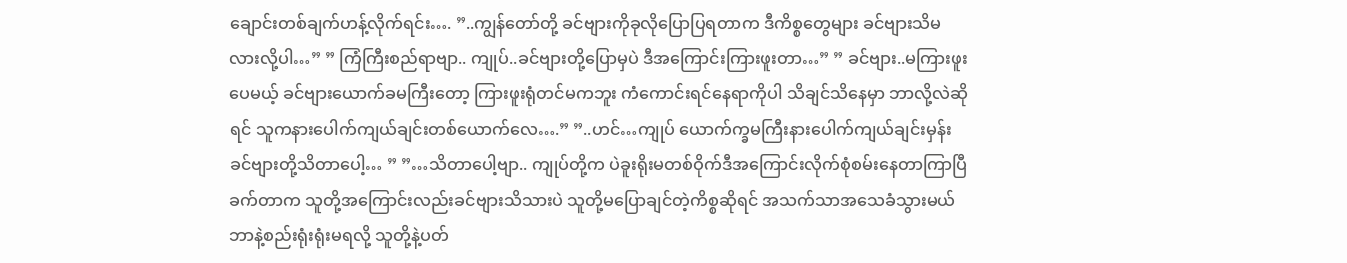ချောင်းတစ်ချက်ဟန့်လိုက်ရင်း…. ”..ကျွန်တော်တို့ ခင်ဗျားကိုခုလိုပြောပြရတာက ဒီကိစ္စတွေများ ခင်ဗျားသိမလားလို့ပါ…” ” ကြံကြီးစည်ရာဗျာ.. ကျုပ်..ခင်ဗျားတို့ပြောမှပဲ ဒီအကြောင်းကြားဖူးတာ…” ” ခင်ဗျား..မကြားဖူးပေမယ့် ခင်ဗျားယောက်ခမကြီးတော့ ကြားဖူးရုံတင်မကဘူး ကံကောင်းရင်နေရာကိုပါ သိချင်သိနေမှာ ဘာလို့လဲဆိုရင် သူကနားပေါက်ကျယ်ချင်းတစ်ယောက်လေ….” ”..ဟင်…ကျုပ် ယောက်က္ခမကြီးနားပေါက်ကျယ်ချင်းမှန်းခင်ဗျားတို့သိတာပေါ့… ” ”…သိတာပေါ့ဗျာ.. ကျုပ်တို့က ပဲခူးရိုးမတစ်ဝိုက်ဒီအကြောင်းလိုက်စုံစမ်းနေတာကြာပြီ ခက်တာက သူတို့အကြောင်းလည်းခင်ဗျားသိသားပဲ သူတို့မပြောချင်တဲ့ကိစ္စဆိုရင် အသက်သာအသေခံသွားမယ် ဘာနဲ့စည်းရုံးရုံးမရလို့ သူတို့နဲ့ပတ်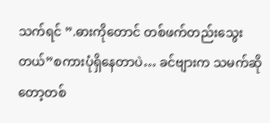သက်ရင် ”.ဓားကိုတောင် တစ်ဖက်တည်းသွေးတယ်”စကားပုံရှိနေတာပဲ… ခင်ဗျားက သမက်ဆိုတော့တစ်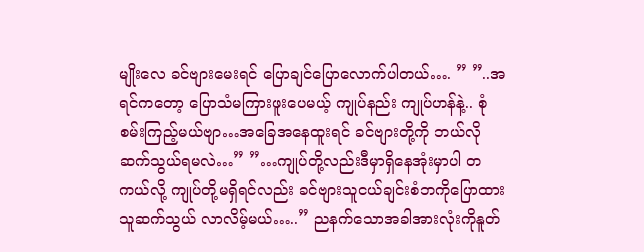မျိုးလေ ခင်ဗျားမေးရင် ပြောချင်ပြောလောက်ပါတယ်…. ” ”..အရင်ကတော့ ပြောသံမကြားဖူးပေမယ့် ကျုပ်နည်း ကျုပ်ဟန်နဲ့.. စုံစမ်းကြည့်မယ်ဗျာ…အခြေအနေထူးရင် ခင်ဗျားတို့ကို ဘယ်လိုဆက်သွယ်ရမလဲ…” ”…ကျုပ်တို့လည်းဒီမှာရှိနေအုံးမှာပါ တကယ်လို့ ကျုပ်တို့မရှိရင်လည်း ခင်ဗျားသူငယ်ချင်းစံဘကိုပြောထား သူဆက်သွယ် လာလိမ့်မယ်…..” ညနက်သောအခါအားလုံးကိုနူတ်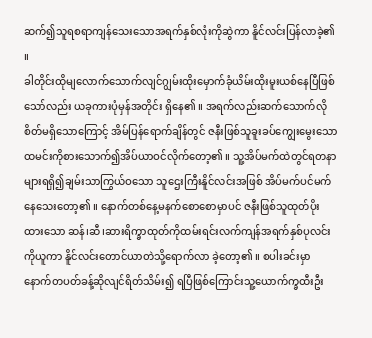ဆက်၍သူရစရာကျန်သေးသောအရက်နှစ်လုံးကိုဆွဲကာ နိူင်လင်းပြန်လာခဲ့၏ ။
ခါတိုင်းထိုမျလောက်သောက်လျင်ဂျွမ်းထိုးမှောက်ခုံယိမ်းထိုးမူးယစ်နေပြီဖြစ်သော်လည်း ယခုကားပုံမှန်အတိုင်း ရှိနေ၏ ။ အရက်လည်းဆက်သောက်လိုစိတ်မရှိသောကြောင့် အိမ်ပြန်ရောက်ချိန်တွင် ဇနီးဖြစ်သူခူးခပ်ကျွေးမွေးသော ထမင်းကိုစားသောက်၍အိပ်ယာဝင်လိုက်တော့၏ ။ သူ့အိပ်မက်ထဲတွင်ရတနာများရရှိ၍ချမ်းသာကြွယ်ဝသော သူဌေးကြီးနိူင်လင်းအဖြစ် အိပ်မက်ပင်မက်နေသေးတော့၏ ။ နောက်တစ်နေ့မနက်စောစောမှာပင် ဇနီးဖြစ်သူထုတ်ပိုးထားသော ဆန်၊ဆီ၊ဆားရိက္ခာထုတ်ကိုထမ်းရင်းလက်ကျန်အရက်နှစ်ပုလင်းကိုယူကာ နိူင်လင်းတောင်ယာတဲသို့ရောက်လာ ခဲ့တော့၏ ။ စပါးခင်းမှာနောက်တပတ်ခန့်ဆိုလျင်ရိတ်သိမ်း၍ ရပြီဖြစ်ကြောင်းသူ့ယောက်က္ခထီးဦး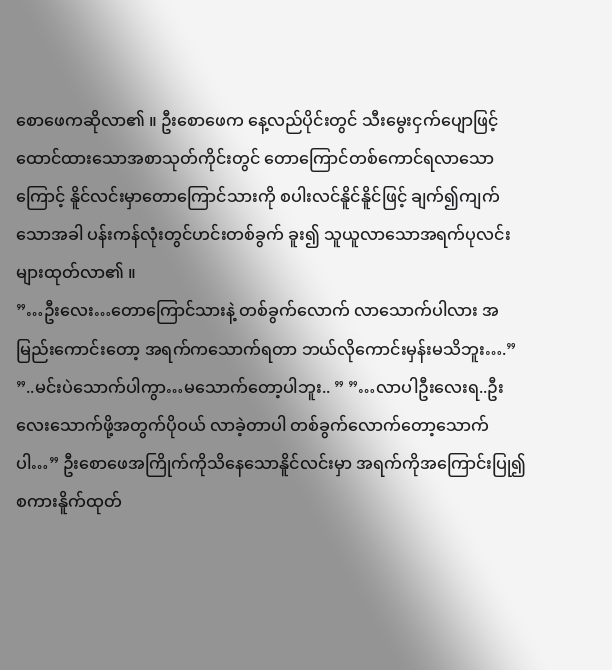စောဖေကဆိုလာ၏ ။ ဦးစောဖေက နေ့လည်ပိုင်းတွင် သီးမွေးငှက်ပျောဖြင့်ထောင်ထားသောအစာသုတ်ကိုင်းတွင် တောကြောင်တစ်ကောင်ရလာသောကြောင့် နိူင်လင်းမှာတောကြောင်သားကို စပါးလင်နိူင်နိူင်ဖြင့် ချက်၍ကျက်သောအခါ ပန်းကန်လုံးတွင်ဟင်းတစ်ခွက် ခူး၍ သူယူလာသောအရက်ပုလင်းများထုတ်လာ၏ ။
”…ဦးလေး…တောကြောင်သားနဲ့ တစ်ခွက်လောက် လာသောက်ပါလား အမြည်းကောင်းတော့ အရက်ကသောက်ရတာ ဘယ်လိုကောင်းမှန်းမသိဘူး….” ”..မင်းပဲသောက်ပါကွာ…မသောက်တော့ပါဘူး.. ” ”…လာပါဦးလေးရ..ဦးလေးသောက်ဖို့အတွက်ပိုဝယ် လာခဲ့တာပါ တစ်ခွက်လောက်တော့သောက်ပါ…” ဦးစောဖေအကြိုက်ကိုသိနေသောနိူင်လင်းမှာ အရက်ကိုအကြောင်းပြု၍စကားနိူက်ထုတ်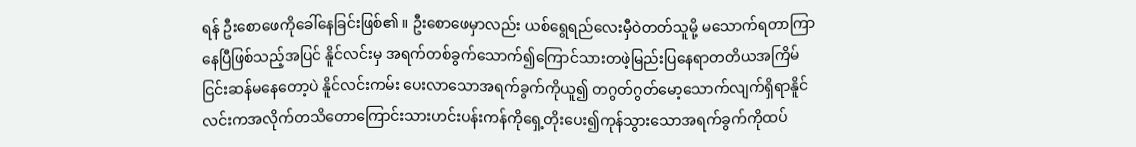ရန် ဦးစောဖေကိုခေါ်နေခြင်းဖြစ်၏ ။ ဦးစောဖေမှာလည်း ယစ်ရွေရည်လေးမှီဝဲတတ်သူမို့ မသောက်ရတာကြာနေပြီဖြစ်သည့်အပြင် နိူင်လင်းမှ အရက်တစ်ခွက်သောက်၍ကြောင်သားတဖဲ့မြည်းပြနေရာတတိယအကြိမ်ငြင်းဆန်မနေတော့ပဲ နိူင်လင်းကမ်း ပေးလာသောအရက်ခွက်ကိုယူ၍ တဂွတ်ဂွတ်မော့သောက်လျက်ရှိရာနိူင်လင်းကအလိုက်တသိတောကြောင်းသားဟင်းပန်းကန်ကိုရှေ့တိုးပေး၍ကုန်သွားသောအရက်ခွက်ကိုထပ်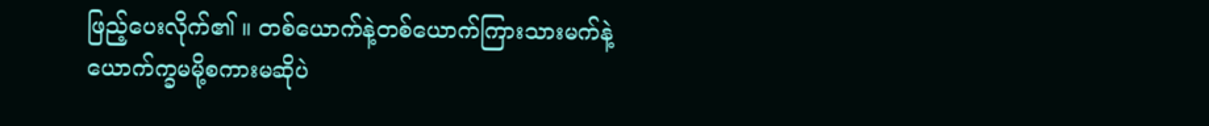ဖြည့်ပေးလိုက်၏ ။ တစ်ယောက်နဲ့တစ်ယောက်ကြားသားမက်နဲ့ယောက်က္ခမမို့စကားမဆိုပဲ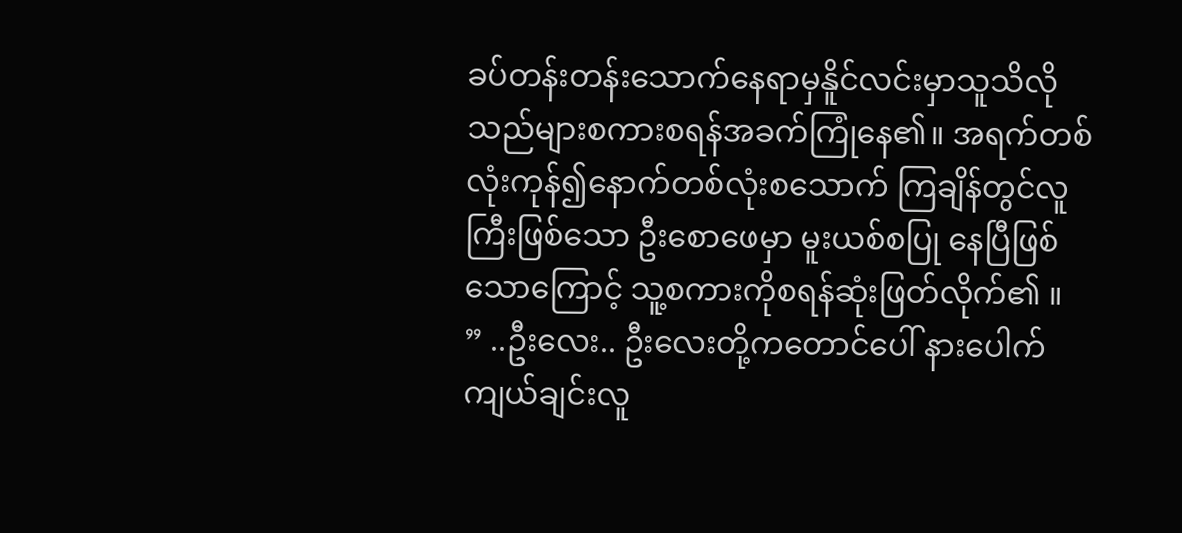ခပ်တန်းတန်းသောက်နေရာမှနိူင်လင်းမှာသူသိလိုသည်များစကားစရန်အခက်ကြုံနေ၏။ အရက်တစ်လုံးကုန်၍နောက်တစ်လုံးစသောက် ကြချိန်တွင်လူကြီးဖြစ်သော ဦးစောဖေမှာ မူးယစ်စပြု နေပြီဖြစ်သောကြောင့် သူ့စကားကိုစရန်ဆုံးဖြတ်လိုက်၏ ။
” ..ဦးလေး.. ဦးလေးတို့ကတောင်ပေါ် နားပေါက်ကျယ်ချင်းလူ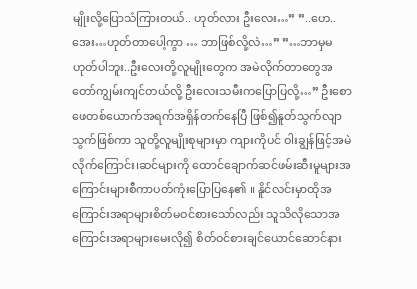မျိုးလို့ပြောသံကြားတယ်.. ဟုတ်လား ဦးလေး…” ”..ဟေ..အေး…ဟုတ်တာပေါ့ကွာ … ဘာဖြစ်လို့လဲ…” ”…ဘာမှမဟုတ်ပါဘူး..ဦးလေးတို့လူမျိုးတွေက အမဲလိုက်တာတွေအတော်ကျွမ်းကျင်တယ်လို့ ဦးလေးသမီးကပြောပြလို့…” ဦးစောဖေတစ်ယောက်အရက်အရှိန်တက်နေပြီ ဖြစ်၍နူတ်သွက်လျာသွက်ဖြစ်ကာ သူတို့လူမျိုးစုများမှာ ကျားကိုပင် ဝါးချွန်ဖြင့်အမဲလိုက်ကြောင်း၊ဆင်များကို ထောင်ချောက်ဆင်ဖမ်းဆီးမူများအကြောင်းများစီကာပတ်ကုံးပြောပြနေ၏ ။ နိူင်လင်းမှာထိုအကြောင်းအရာများစိတ်မဝင်စားသော်လည်း သူသိလိုသောအကြောင်းအရာများမေးလို၍ စိတ်ဝင်စားချင်ယောင်ဆောင်နား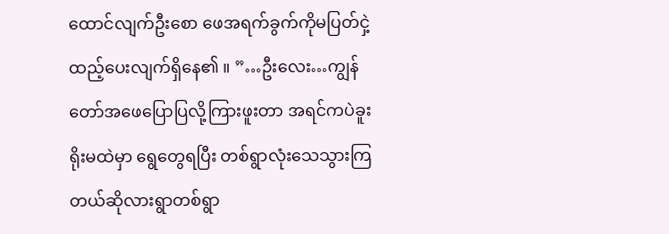ထောင်လျက်ဦးစော ဖေအရက်ခွက်ကိုမပြတ်ငှဲ့ထည့်ပေးလျက်ရှိနေ၏ ။ ”…ဦးလေး…ကျွန်တော်အဖေပြောပြလို့ကြားဖူးတာ အရင်ကပဲခူးရိုးမထဲမှာ ရွေတွေရပြီး တစ်ရွာလုံးသေသွားကြတယ်ဆိုလားရွာတစ်ရွာ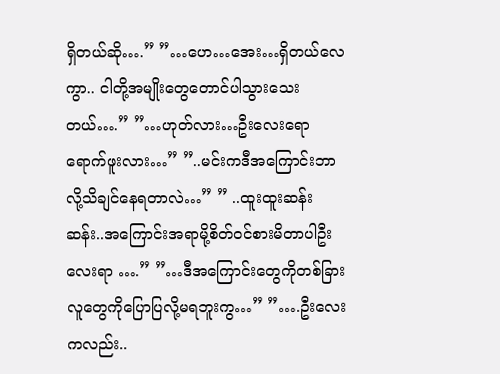ရှိတယ်ဆို….” ”…ဟေ…အေး…ရှိတယ်လေကွာ.. ငါတို့အမျိုးတွေတောင်ပါသွားသေးတယ်….” ”…ဟုတ်လား…ဦးလေးရောရောက်ဖူးလား…” ”..မင်းကဒီအကြောင်းဘာလို့သိချင်နေရတာလဲ…” ” ..ထူးထူးဆန်းဆန်း..အကြောင်းအရာမို့စိတ်ဝင်စားမိတာပါဦးလေးရာ ….” ”…ဒီအကြောင်းတွေကိုတစ်ခြားလူတွေကိုပြောပြလို့မရဘူးကွ…” ”….ဦးလေးကလည်း..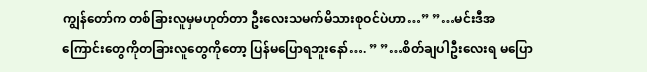ကျွန်တော်က တစ်ခြားလူမှမဟုတ်တာ ဦးလေးသမက်မိသားစုဝင်ပဲဟာ…” ”…မင်းဒီအကြောင်းတွေကိုတခြားလူတွေကိုတော့ ပြန်မပြောရဘူးနော်…. ” ”…စိတ်ချပါဦးလေးရ မပြော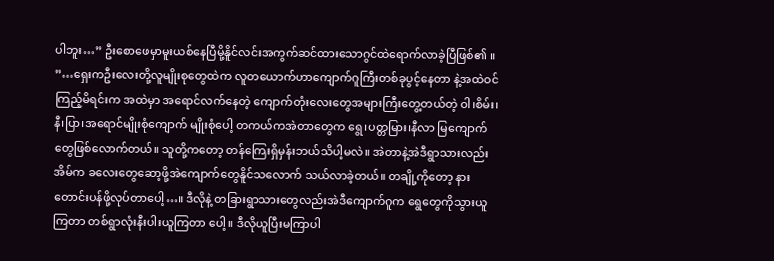ပါဘူး…” ဦးစောဖေမှာမူးယစ်နေပြီမို့နိူင်လင်းအကွက်ဆင်ထားသောဂွင်ထဲရောက်လာခဲ့ပြီဖြစ်၏ ။
”…ရှေးကဦးလေးတို့လူမျိုးစုတွေထဲက လူတယောက်ဟာကျောက်ဂူကြီးတစ်ခုပွင့်နေတာ နဲ့အထဲဝင်ကြည့်မိရင်းက အထဲမှာ အရောင်လက်နေတဲ့ ကျောက်တုံးလေးတွေအများကြီးတွေ့တယ်တဲ့ ဝါ၊စိမ်း၊နီ၊ပြာ၊အရောင်မျိုးစုံကျောက် မျိုးစုံပေါ့ တကယ်ကအဲတာတွေက ရွေ၊ပတ္တမြား၊နီလာ မြကျောက်တွေဖြစ်လောက်တယ်။ သူတို့ကတော့ တန်ကြေးရှိမှန်းဘယ်သိပါ့မလဲ။ အဲတာနဲ့အဲဒီရွာသားလည်း အိမ်က ခလေးတွေဆော့ဖို့အဲကျောက်တွေနိူင်သလောက် သယ်လာခဲ့တယ်။ တချို့ကိုတော့ နားတောင်းပန်ဖို့လုပ်တာပေါ့…။ ဒီလိုနဲ့ တခြားရွာသားတွေလည်းအဲဒီကျောက်ဂူက ရွေတွေကိုသွားယူကြတာ တစ်ရွာလုံးနီးပါးယူကြတာ ပေါ့။ ဒီလိုယူပြီးမကြာပါ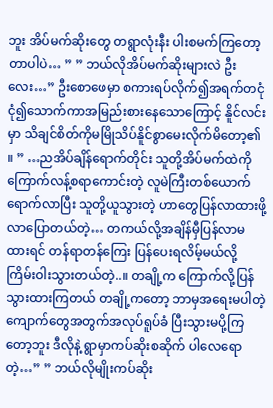ဘူး အိပ်မက်ဆိုးတွေ တရွာလုံးနီး ပါးစမက်ကြတော့တာပါပဲ… ” ” ဘယ်လိုအိပ်မက်ဆိုးများလဲ ဦးလေး…” ဦးစောဖေမှာ စကားရပ်လိုက်၍အရက်တငုံငုံ၍သောက်ကာအမြည်းစားနေသောကြောင့် နိူင်လင်းမှာ သိချင်စိတ်ကိုမမြိုသိပ်နိူင်စွာမေးလိုက်မိတော့၏ ။ ” …ညအိပ်ချိန်ရောက်တိုင်း သူတို့အိပ်မက်ထဲကို ကြောက်လန့်စရာကောင်းတဲ့ လူမဲကြီးတစ်ယောက်ရောက်လာပြီး သူတို့ယူသွားတဲ့ ဟာတွေပြန်လာထားဖို့လာပြောတယ်တဲ့… တကယ်လို့အချိန်မှီပြန်လာမထားရင် တန်ရာတန်ကြေး ပြန်ပေးရလိမ့်မယ်လို့ ကြိမ်းဝါးသွားတယ်တဲ့..။ တချို့က ကြောက်လို့ပြန်သွားထားကြတယ် တချို့ကတော့ ဘာမှအရေးမပါတဲ့ကျောက်တွေအတွက်အလုပ်ရူပ်ခံ ပြီးသွားမပို့ကြတော့ဘူး ဒီလိုနဲ့ ရွာမှာကပ်ဆိုးစဆိုက် ပါလေရောတဲ့…” ” ဘယ်လိုမျိုးကပ်ဆိုး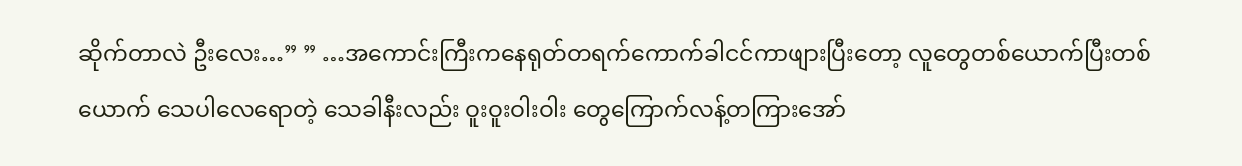ဆိုက်တာလဲ ဦးလေး…” ” …အကောင်းကြီးကနေရုတ်တရက်ကောက်ခါငင်ကာဖျားပြီးတော့ လူတွေတစ်ယောက်ပြီးတစ်ယောက် သေပါလေရောတဲ့ သေခါနီးလည်း ဝူးဝူးဝါးဝါး တွေကြောက်လန့်တကြားအော်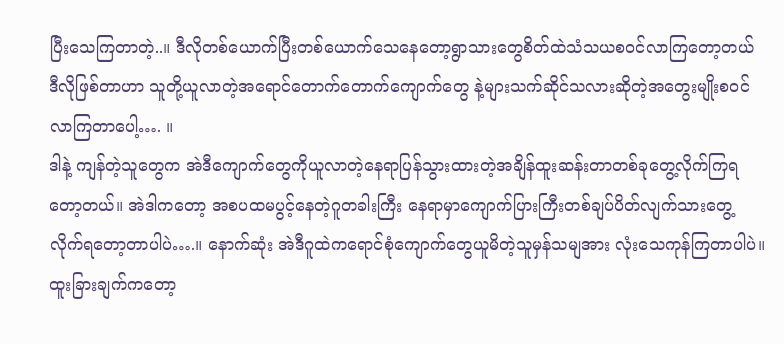ပြီးသေကြတာတဲ့..။ ဒီလိုတစ်ယောက်ပြီးတစ်ယောက်သေနေတော့ရွာသားတွေစိတ်ထဲသံသယစဝင်လာကြတော့တယ် ဒီလိုဖြစ်တာဟာ သူတို့ယူလာတဲ့အရောင်တောက်တောက်ကျောက်တွေ နဲ့များသက်ဆိုင်သလားဆိုတဲ့အတွေးမျိုးစဝင်လာကြတာပေါ့…. ။
ဒါနဲ့ ကျန်တဲ့သူတွေက အဲဒီကျောက်တွေကိုယူလာတဲ့နေရာပြန်သွားထားတဲ့အချိန်ထူးဆန်းတာတစ်ခုတွေ့လိုက်ကြရတော့တယ်။ အဲဒါကတော့ အစပထမပွင့်နေတဲ့ဂူတခါးကြီး နေရာမှာကျောက်ပြားကြီးတစ်ချပ်ပိတ်လျက်သားတွေ့ လိုက်ရတော့တာပါပဲ….။ နောက်ဆုံး အဲဒီဂူထဲကရောင်စုံကျောက်တွေယူမိတဲ့သူမှန်သမျအား လုံးသေကုန်ကြတာပါပဲ။ ထူးခြားချက်ကတော့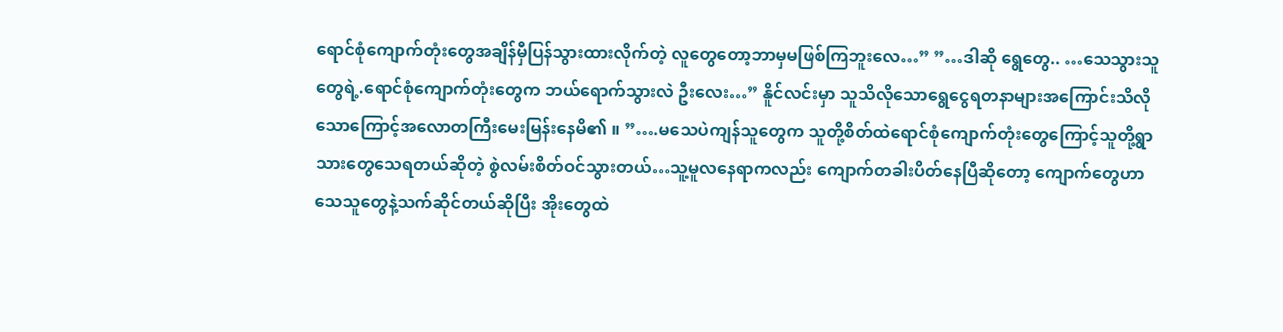ရောင်စုံကျောက်တုံးတွေအချိန်မှီပြန်သွားထားလိုက်တဲ့ လူတွေတော့ဘာမှမဖြစ်ကြဘူးလေ…” ”…ဒါဆို ရွေတွေ.. …သေသွားသူတွေရဲ့.ရောင်စုံကျောက်တုံးတွေက ဘယ်ရောက်သွားလဲ ဦးလေး…” နိူင်လင်းမှာ သူသိလိုသောရွေငွေရတနာများအကြောင်းသိလိုသောကြောင့်အလောတကြီးမေးမြန်းနေမိ၏ ။ ”….မသေပဲကျန်သူတွေက သူတို့စိတ်ထဲရောင်စုံကျောက်တုံးတွေကြောင့်သူတို့ရွာသားတွေသေရတယ်ဆိုတဲ့ စွဲလမ်းစိတ်ဝင်သွားတယ်…သူ့မူလနေရာကလည်း ကျောက်တခါးပိတ်နေပြီဆိုတော့ ကျောက်တွေဟာ သေသူတွေနဲ့သက်ဆိုင်တယ်ဆိုပြီး အိုးတွေထဲ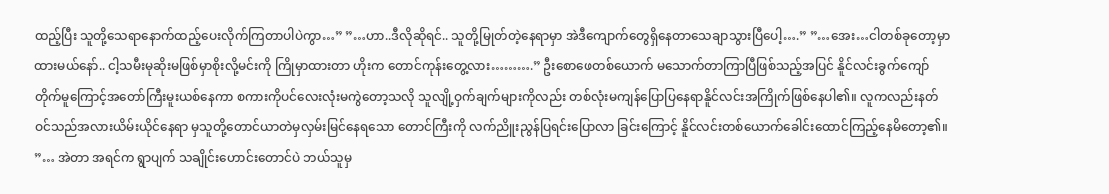ထည့်ပြီး သူတို့သေရာနောက်ထည့်ပေးလိုက်ကြတာပါပဲကွာ…” ”…ဟာ..ဒီလိုဆိုရင်.. သူတို့မြုတ်တဲ့နေရာမှာ အဲဒီကျောက်တွေရှိနေတာသေချာသွားပြီပေါ့….” ”…အေး…ငါတစ်ခုတော့မှာထားမယ်နော်.. ငါ့သမီးမုဆိုးမဖြစ်မှာစိုးလို့မင်းကို ကြိုမှာထားတာ ဟိုးက တောင်ကုန်းတွေ့လား……….” ဦးစောဖေတစ်ယောက် မသောက်တာကြာပြီဖြစ်သည့်အပြင် နိူင်လင်းခွက်ကျော်တိုက်မူကြောင့်အတော်ကြီးမူးယစ်နေကာ စကားကိုပင်လေးလုံးမကွဲတော့သလို သူလျို့ဝှက်ချက်များကိုလည်း တစ်လုံးမကျန်ပြောပြနေရာနိူင်လင်းအကြိုက်ဖြစ်နေပါ၏။ လူကလည်းနတ်ဝင်သည်အလားယိမ်းယိုင်နေရာ မှသူတို့တောင်ယာတဲမှလှမ်းမြင်နေရသော တောင်ကြီးကို လက်ညိူးညွန်ပြရင်းပြောလာ ခြင်းကြောင့် နိူင်လင်းတစ်ယောက်ခေါင်းထောင်ကြည့်နေမိတော့၏။
”… အဲတာ အရင်က ရွာပျက် သချိုင်းဟောင်းတောင်ပဲ ဘယ်သူမှ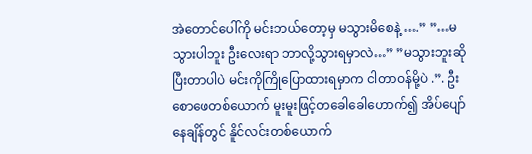အဲတောင်ပေါ်ကို မင်းဘယ်တော့မှ မသွားမိစေနဲ့ ….” ”…မသွားပါဘူး ဦးလေးရာ ဘာလို့သွားရမှာလဲ…” ”မသွားဘူးဆိုပြီးတာပါပဲ မင်းကိုကြိုပြောထားရမှာက ငါတာဝန်မို့ပဲ .”. ဦးစောဖေတစ်ယောက် မူးမူးဖြင့်တခေါခေါဟောက်၍ အိပ်ပျော်နေချိန်တွင် နိူင်လင်းတစ်ယောက်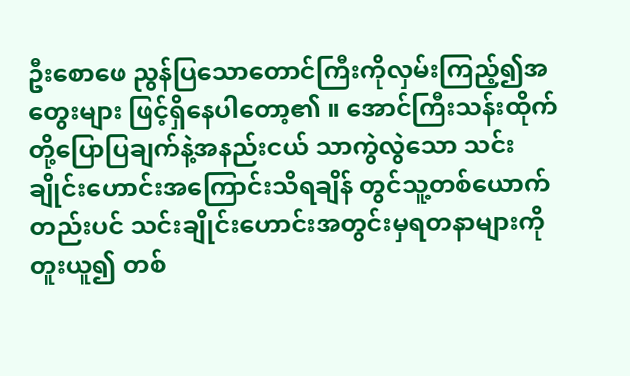ဦးစောဖေ ညွန်ပြသောတောင်ကြီးကိုလှမ်းကြည့်၍အတွေးများ ဖြင့်ရှိနေပါတော့၏ ။ အောင်ကြီးသန်းထိုက်တို့ပြောပြချက်နဲ့အနည်းငယ် သာကွဲလွဲသော သင်းချိုင်းဟောင်းအကြောင်းသိရချိန် တွင်သူ့တစ်ယောက်တည်းပင် သင်းချိုင်းဟောင်းအတွင်းမှရတနာများကိုတူးယူ၍ တစ်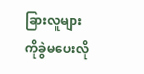ခြားလူများကိုခွဲမပေးလို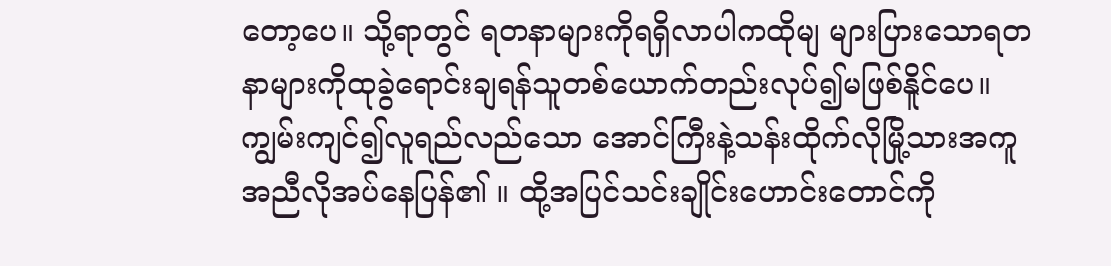တော့ပေ။ သို့ရာတွင် ရတနာများကိုရရှိလာပါကထိုမျ များပြားသောရတနာများကိုထုခွဲရောင်းချရန်သူတစ်ယောက်တည်းလုပ်၍မဖြစ်နိူင်ပေ။ ကျွမ်းကျင်၍လူရည်လည်သော အောင်ကြီးနဲ့သန်းထိုက်လိုမြို့သားအကူအညီလိုအပ်နေပြန်၏ ။ ထို့အပြင်သင်းချိုင်းဟောင်းတောင်ကို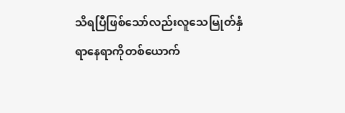သိရပြီဖြစ်သော်လည်းလူသေမြုတ်နှံရာနေရာကိုတစ်ယောက်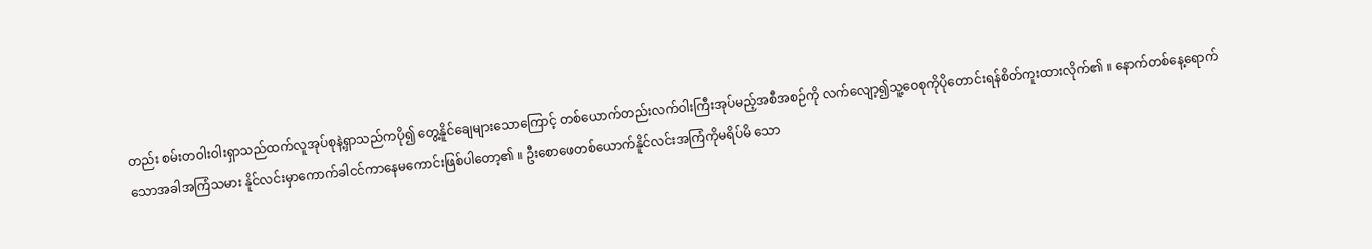တည်း စမ်းတဝါးဝါးရှာသည်ထက်လူအုပ်စုနဲ့ရှာသည်ကပို၍ တွေ့နိူင်ချေများသောကြောင့် တစ်ယောက်တည်းလက်ဝါးကြီးအုပ်မည့်အစီအစဉ်ကို လက်လျော့၍သူ့ဝေစုကိုပိုတောင်းရန်စိတ်ကူးထားလိုက်၏ ။ နောက်တစ်နေ့ရောက်သောအခါအကြံသမား နိူင်လင်းမှာကောက်ခါငင်ကာနေမကောင်းဖြစ်ပါတော့၏ ။ ဦးစောဖေတစ်ယောက်နိူင်လင်းအကြံကိုမရိပ်မိ သော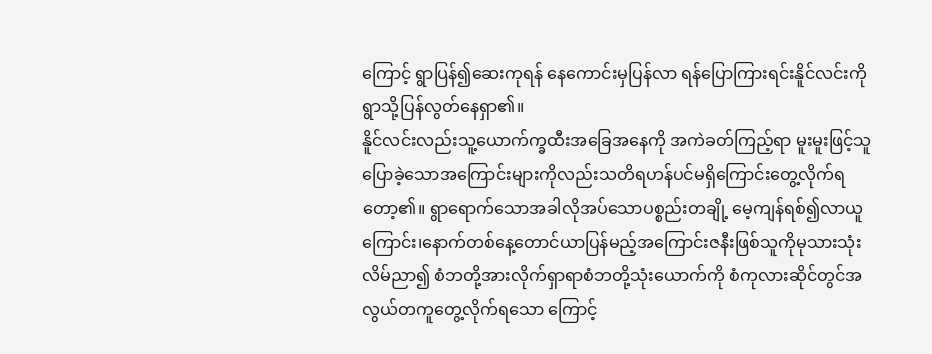ကြောင့် ရွာပြန်၍ဆေးကုရန် နေကောင်းမှပြန်လာ ရန်ပြောကြားရင်းနိူင်လင်းကိုရွာသို့ပြန်လွတ်နေရှာ၏။
နိူင်လင်းလည်းသူ့ယောက်က္ခထီးအခြေအနေကို အကဲခတ်ကြည့်ရာ မူးမူးဖြင့်သူပြောခဲ့သောအကြောင်းများကိုလည်းသတိရဟန်ပင်မရှိကြောင်းတွေ့လိုက်ရတော့၏။ ရွာရောက်သောအခါလိုအပ်သောပစ္စည်းတချို့ မေ့ကျန်ရစ်၍လာယူကြောင်း၊နောက်တစ်နေ့တောင်ယာပြန်မည့်အကြောင်းဇနီးဖြစ်သူကိုမုသားသုံးလိမ်ညာ၍ စံဘတို့အားလိုက်ရှာရာစံဘတို့သုံးယောက်ကို စံကုလားဆိုင်တွင်အလွယ်တကူတွေ့လိုက်ရသော ကြောင့်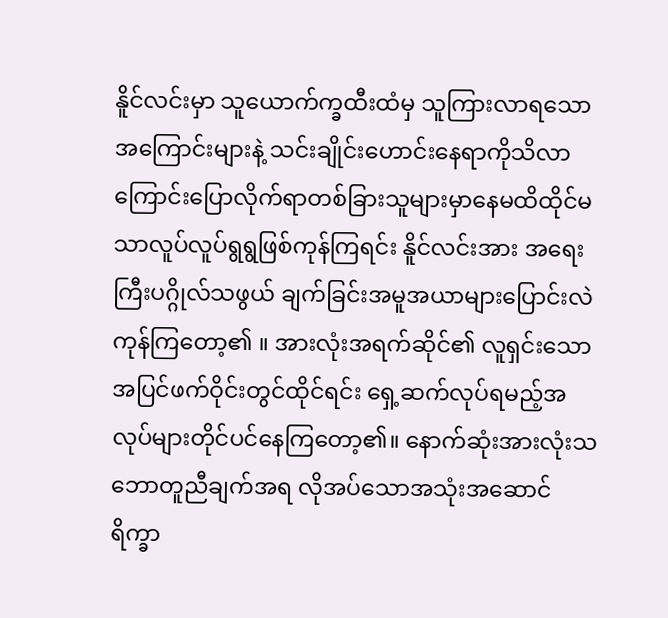နိူင်လင်းမှာ သူယောက်က္ခထီးထံမှ သူကြားလာရသောအကြောင်းများနဲ့ သင်းချိုင်းဟောင်းနေရာကိုသိလာကြောင်းပြောလိုက်ရာတစ်ခြားသူများမှာနေမထိထိုင်မသာလူပ်လူပ်ရွရွဖြစ်ကုန်ကြရင်း နိူင်လင်းအား အရေးကြီးပဂ္ဂိုလ်သဖွယ် ချက်ခြင်းအမူအယာများပြောင်းလဲကုန်ကြတော့၏ ။ အားလုံးအရက်ဆိုင်၏ လူရှင်းသော အပြင်ဖက်ဝိုင်းတွင်ထိုင်ရင်း ရှေ့ဆက်လုပ်ရမည့်အလုပ်များတိုင်ပင်နေကြတော့၏။ နောက်ဆုံးအားလုံးသဘောတူညီချက်အရ လိုအပ်သောအသုံးအဆောင်ရိက္ခာ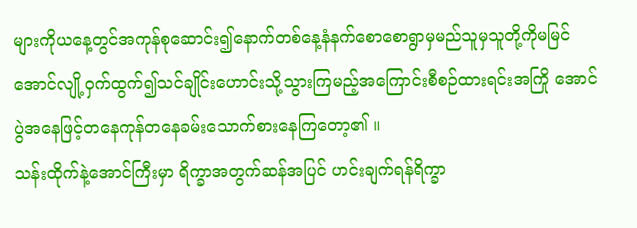များကိုယနေ့တွင်အကုန်စုဆောင်း၍နောက်တစ်နေ့နံနက်စောစောရွာမှမည်သူမှသူတို့ကိုမမြင်အောင်လျို့ဝှက်ထွက်၍သင်ချိုင်းဟောင်းသို့သွားကြမည့်အကြောင်းစီစဉ်ထားရင်းအကြို အောင်ပွဲအနေဖြင့်တနေကုန်တနေခမ်းသောက်စားနေကြတော့၏ ။
သန်းထိုက်နဲ့အောင်ကြီးမှာ ရိက္ခာအတွက်ဆန်အပြင် ဟင်းချက်ရန်ရိက္ခာ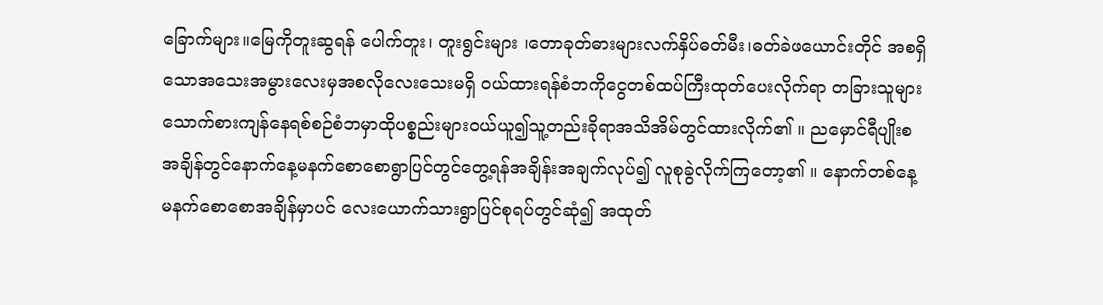ခြောက်များ။မြေကိုတူးဆွရန် ပေါက်တူး၊ တူးရွင်းများ ၊တောခုတ်ဓားများလက်နှိပ်ဓတ်မီး၊ဓတ်ခဲဖယောင်းတိုင် အစရှိသောအသေးအမွားလေးမှအစလိုလေးသေးမရှိ ဝယ်ထားရန်စံဘကိုငွေတစ်ထပ်ကြီးထုတ်ပေးလိုက်ရာ တခြားသူများသောက်စားကျန်နေရစ်စဉ်စံဘမှာထိုပစ္စည်းများဝယ်ယူ၍သူ့တည်းခိုရာအသိအိမ်တွင်ထားလိုက်၏ ။ ညမှောင်ရီပျိုးစအချိန်တွင်နောက်နေ့မနက်စောစောရွာပြင်တွင်တွေ့ရန်အချိန်းအချက်လုပ်၍ လူစုခွဲလိုက်ကြတော့၏ ။ နောက်တစ်နေ့မနက်စောစောအချိန်မှာပင် လေးယောက်သားရွာပြင်စုရပ်တွင်ဆုံ၍ အထုတ်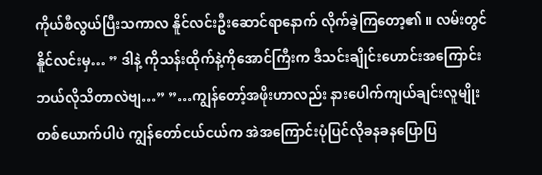ကိုယ်စီလွယ်ပြီးသကာလ နိူင်လင်းဦးဆောင်ရာနောက် လိုက်ခဲ့ကြတော့၏ ။ လမ်းတွင်နိူင်လင်းမှ… ” ဒါနဲ့ ကိုသန်းထိုက်နဲ့ကိုအောင်ကြီးက ဒီသင်းချိုင်းဟောင်းအကြောင်းဘယ်လိုသိတာလဲဗျ…” ”…ကျွန်တော့်အဖိုးဟာလည်း နားပေါက်ကျယ်ချင်းလူမျိုးတစ်ယောက်ပါပဲ ကျွန်တော်ငယ်ငယ်က အဲအကြောင်းပုံပြင်လိုခနခနပြောပြ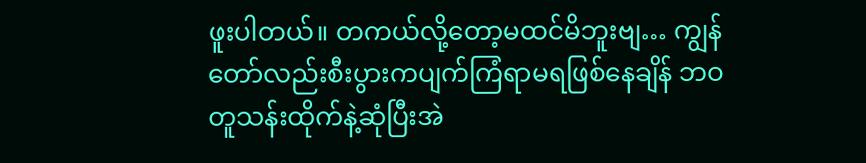ဖူးပါတယ်။ တကယ်လို့တော့မထင်မိဘူးဗျ… ကျွန်တော်လည်းစီးပွားကပျက်ကြံရာမရဖြစ်နေချိန် ဘဝတူသန်းထိုက်နဲ့ဆုံပြီးအဲ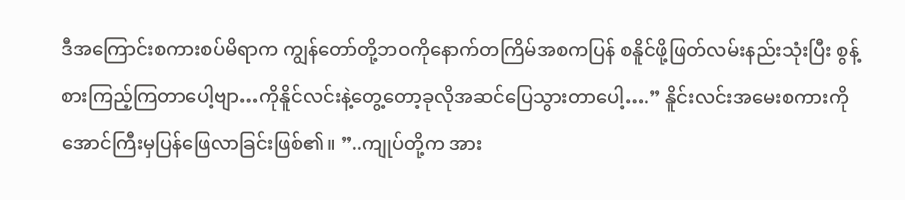ဒီအကြောင်းစကားစပ်မိရာက ကျွန်တော်တို့ဘဝကိုနောက်တကြိမ်အစကပြန် စနိူင်ဖို့ဖြတ်လမ်းနည်းသုံးပြီး စွန့်စားကြည့်ကြတာပေါ့ဗျာ…ကိုနိူင်လင်းနဲ့တွေ့တော့ခုလိုအဆင်ပြေသွားတာပေါ့….” နိူင်းလင်းအမေးစကားကိုအောင်ကြီးမှပြန်ဖြေလာခြင်းဖြစ်၏။ ”..ကျုပ်တို့က အား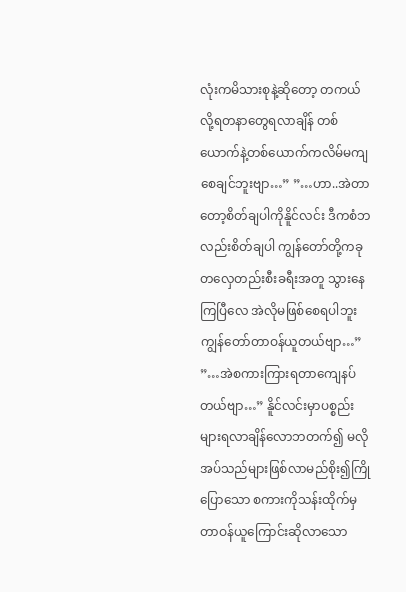လုံးကမိသားစုနဲ့ဆိုတော့ တကယ်လို့ရတနာတွေရလာချိန် တစ်ယောက်နဲ့တစ်ယောက်ကလိမ်မကျစေချင်ဘူးဗျာ…” ”…ဟာ..အဲတာတော့စိတ်ချပါကိုနိူင်လင်း ဒီကစံဘလည်းစိတ်ချပါ ကျွန်တော်တို့ကခုတလှေတည်းစီးခရီးအတူ သွားနေကြပြီလေ အဲလိုမဖြစ်စေရပါဘူး ကျွန်တော်တာဝန်ယူတယ်ဗျာ…” ”…အဲစကားကြားရတာကျေနပ်တယ်ဗျာ…” နိူင်လင်းမှာပစ္စည်းများရလာချိန်လောဘတက်၍ မလိုအပ်သည်များဖြစ်လာမည်စိုး၍ကြိုပြောသော စကားကိုသန်းထိုက်မှတာဝန်ယူကြောင်းဆိုလာသော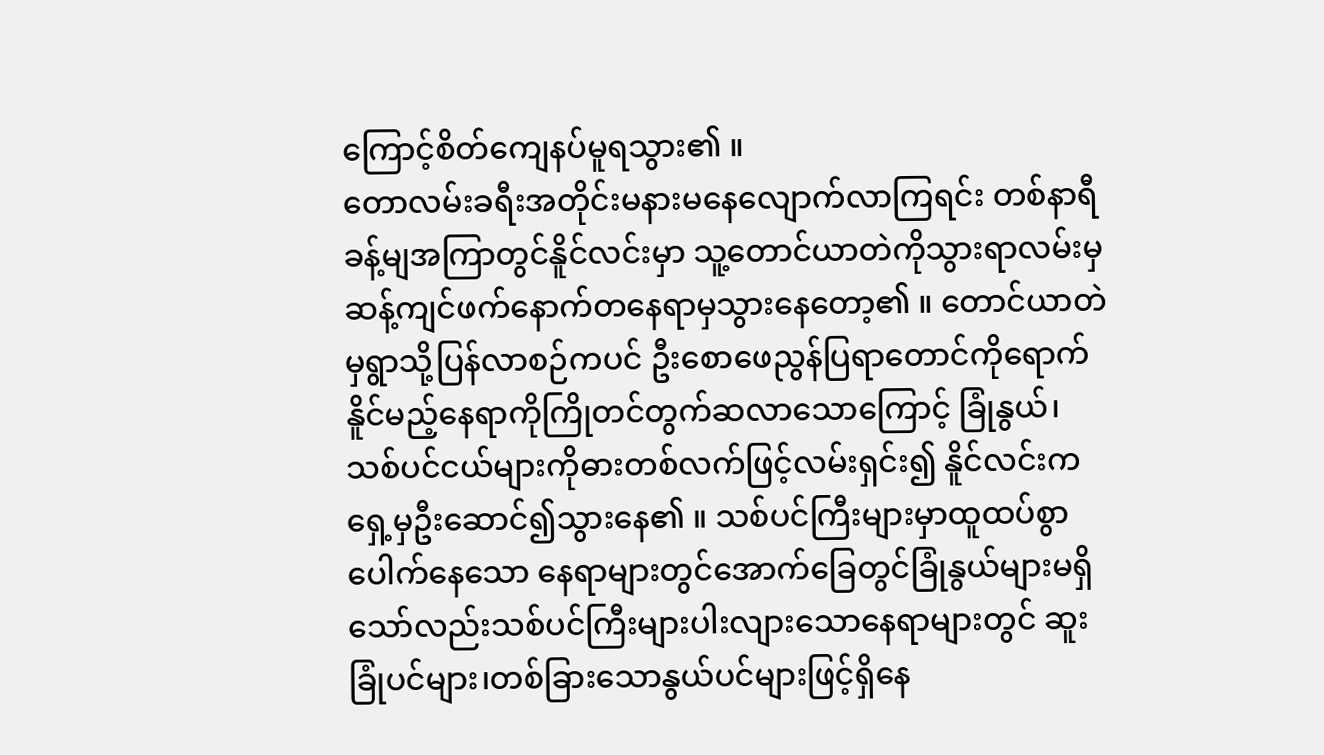ကြောင့်စိတ်ကျေနပ်မူရသွား၏ ။
တောလမ်းခရီးအတိုင်းမနားမနေလျောက်လာကြရင်း တစ်နာရီခန့်မျအကြာတွင်နိူင်လင်းမှာ သူ့တောင်ယာတဲကိုသွားရာလမ်းမှဆန့်ကျင်ဖက်နောက်တနေရာမှသွားနေတော့၏ ။ တောင်ယာတဲမှရွာသို့ပြန်လာစဉ်ကပင် ဦးစောဖေညွန်ပြရာတောင်ကိုရောက်နိူင်မည့်နေရာကိုကြိုတင်တွက်ဆလာသောကြောင့် ခြုံနွယ်၊သစ်ပင်ငယ်များကိုဓားတစ်လက်ဖြင့်လမ်းရှင်း၍ နိူင်လင်းကရှေ့မှဦးဆောင်၍သွားနေ၏ ။ သစ်ပင်ကြီးများမှာထူထပ်စွာပေါက်နေသော နေရာများတွင်အောက်ခြေတွင်ခြုံနွယ်များမရှိသော်လည်းသစ်ပင်ကြီးများပါးလျားသောနေရာများတွင် ဆူးခြုံပင်များ၊တစ်ခြားသောနွယ်ပင်များဖြင့်ရှိနေ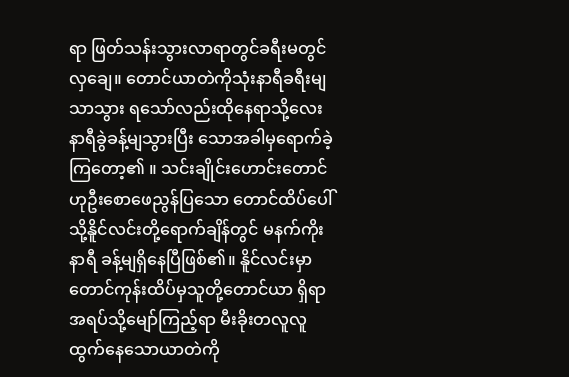ရာ ဖြတ်သန်းသွားလာရာတွင်ခရီးမတွင်လှချေ။ တောင်ယာတဲကိုသုံးနာရီခရီးမျသာသွား ရသော်လည်းထိုနေရာသို့လေးနာရီခွဲခန့်မျသွားပြီး သောအခါမှရောက်ခဲ့ကြတော့၏ ။ သင်းချိုင်းဟောင်းတောင်ဟုဦးစောဖေညွန်ပြသော တောင်ထိပ်ပေါ်သို့နိူင်လင်းတို့ရောက်ချိန်တွင် မနက်ကိုးနာရီ ခန့်မျရှိနေပြီဖြစ်၏။ နိူင်လင်းမှာတောင်ကုန်းထိပ်မှသူတို့တောင်ယာ ရှိရာအရပ်သို့မျော်ကြည့်ရာ မီးခိုးတလူလူထွက်နေသောယာတဲကို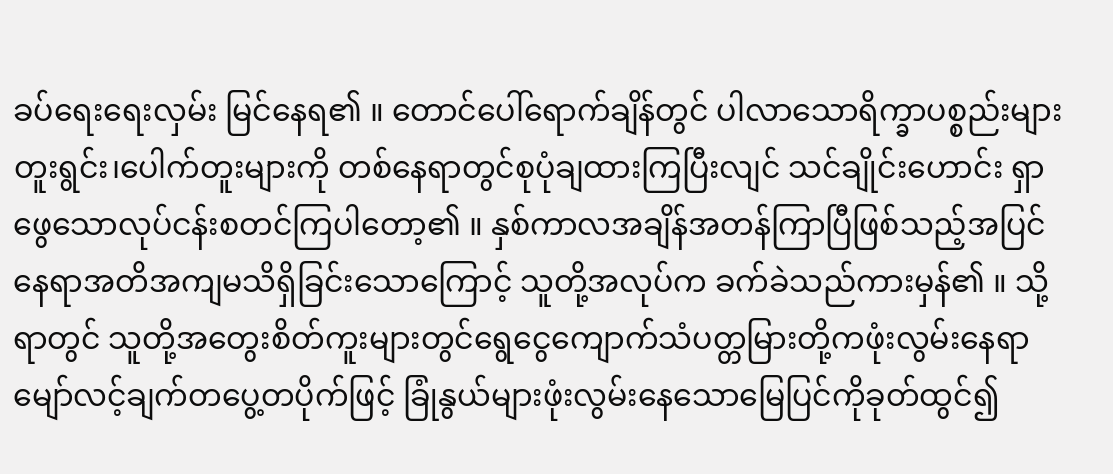ခပ်ရေးရေးလှမ်း မြင်နေရ၏ ။ တောင်ပေါ်ရောက်ချိန်တွင် ပါလာသောရိက္ခာပစ္စည်းများ တူးရွင်း၊ပေါက်တူးများကို တစ်နေရာတွင်စုပုံချထားကြပြီးလျင် သင်ချိုင်းဟောင်း ရှာဖွေသောလုပ်ငန်းစတင်ကြပါတော့၏ ။ နှစ်ကာလအချိန်အတန်ကြာပြီဖြစ်သည့်အပြင် နေရာအတိအကျမသိရှိခြင်းသောကြောင့် သူတို့အလုပ်က ခက်ခဲသည်ကားမှန်၏ ။ သို့ရာတွင် သူတို့အတွေးစိတ်ကူးများတွင်ရွေငွေကျောက်သံပတ္တမြားတို့ကဖုံးလွမ်းနေရာ မျော်လင့်ချက်တပွေ့တပိုက်ဖြင့် ခြုံနွယ်များဖုံးလွမ်းနေသောမြေပြင်ကိုခုတ်ထွင်၍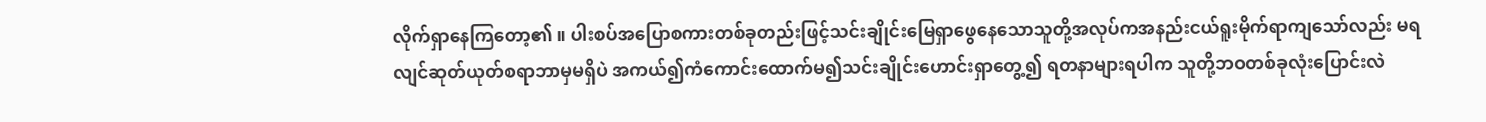လိုက်ရှာနေကြတော့၏ ။ ပါးစပ်အပြောစကားတစ်ခုတည်းဖြင့်သင်းချိုင်းမြေရှာဖွေနေသောသူတို့အလုပ်ကအနည်းငယ်ရူးမိုက်ရာကျသော်လည်း မရလျင်ဆုတ်ယုတ်စရာဘာမှမရှိပဲ အကယ်၍ကံကောင်းထောက်မ၍သင်းချိုင်းဟောင်းရှာတွေ့၍ ရတနာများရပါက သူတို့ဘဝတစ်ခုလုံးပြောင်းလဲ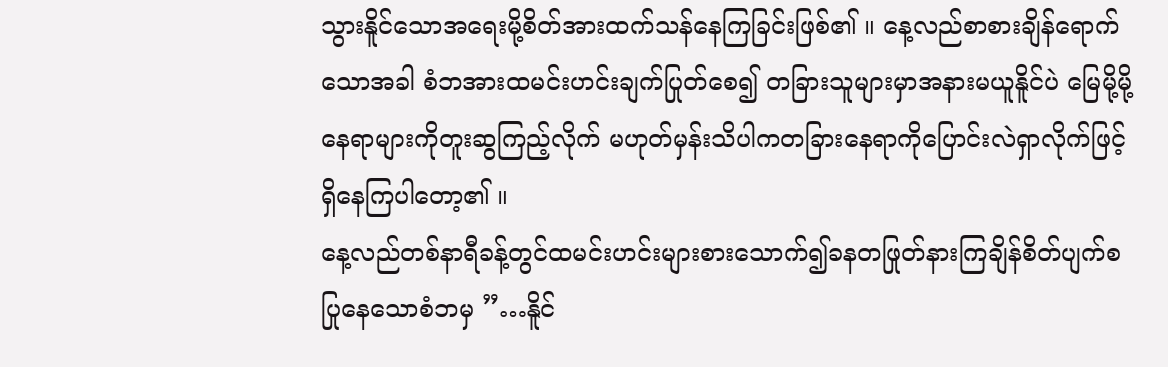သွားနိူင်သောအရေးမို့စိတ်အားထက်သန်နေကြခြင်းဖြစ်၏ ။ နေ့လည်စာစားချိန်ရောက်သောအခါ စံဘအားထမင်းဟင်းချက်ပြုတ်စေ၍ တခြားသူများမှာအနားမယူနိူင်ပဲ မြေမို့မို့နေရာများကိုတူးဆွကြည့်လိုက် မဟုတ်မှန်းသိပါကတခြားနေရာကိုပြောင်းလဲရှာလိုက်ဖြင့်ရှိနေကြပါတော့၏ ။
နေ့လည်တစ်နာရီခန့်တွင်ထမင်းဟင်းများစားသောက်၍ခနတဖြုတ်နားကြချိန်စိတ်ပျက်စပြုနေသောစံဘမှ ”…နိူင်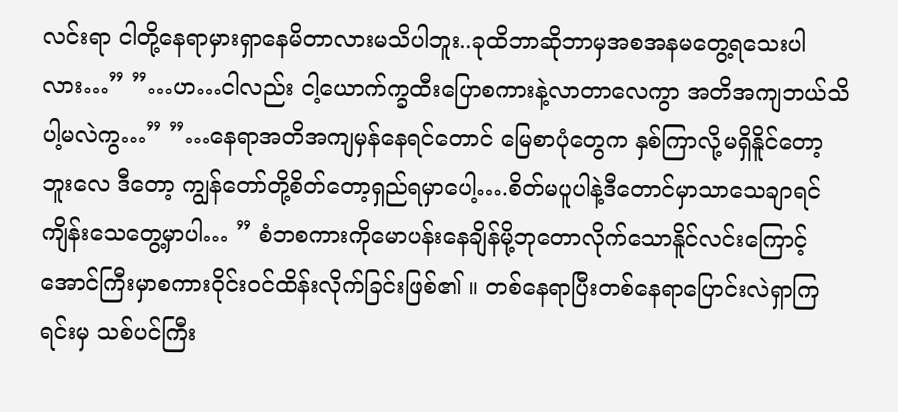လင်းရာ ငါတို့နေရာမှားရှာနေမိတာလားမသိပါဘူး..ခုထိဘာဆိုဘာမှအစအနမတွေ့ရသေးပါလား…” ”…ဟ…ငါလည်း ငါ့ယောက်က္ခထီးပြောစကားနဲ့လာတာလေကွာ အတိအကျဘယ်သိပါ့မလဲကွ…” ”…နေရာအတိအကျမှန်နေရင်တောင် မြေစာပုံတွေက နှစ်ကြာလို့မရှိနိူင်တော့ဘူးလေ ဒီတော့ ကျွန်တော်တို့စိတ်တော့ရှည်ရမှာပေါ့….စိတ်မပူပါနဲ့ဒီတောင်မှာသာသေချာရင်ကျိန်းသေတွေ့မှာပါ… ” စံဘစကားကိုမောပန်းနေချိန်မို့ဘုတောလိုက်သောနိူင်လင်းကြောင့် အောင်ကြီးမှာစကားဝိုင်းဝင်ထိန်းလိုက်ခြင်းဖြစ်၏ ။ တစ်နေရာပြီးတစ်နေရာပြောင်းလဲရှာကြရင်းမှ သစ်ပင်ကြီး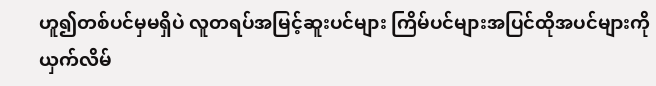ဟူ၍တစ်ပင်မှမရှိပဲ လူတရပ်အမြင့်ဆူးပင်များ ကြိမ်ပင်များအပြင်ထိုအပင်များကိုယှက်လိမ်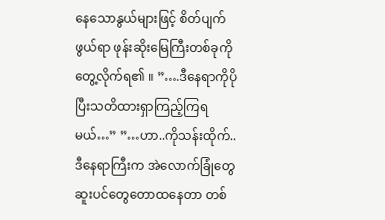နေသောနွယ်များဖြင့် စိတ်ပျက်ဖွယ်ရာ ဖုန်းဆိုးမြေကြီးတစ်ခုကိုတွေ့လိုက်ရ၏ ။ ”….ဒီနေရာကိုပိုပြီးသတိထားရှာကြည့်ကြရမယ်…” ”…ဟာ..ကိုသန်းထိုက်..ဒီနေရာကြီးက အဲလောက်ခြုံတွေဆူးပင်တွေတောထနေတာ တစ်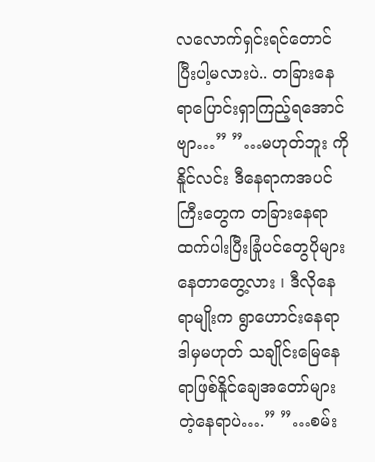လလောက်ရှင်းရင်တောင်ပြီးပါ့မလားပဲ.. တခြားနေရာပြောင်းရှာကြည့်ရအောင်ဗျာ…” ”…မဟုတ်ဘူး ကိုနိူင်လင်း ဒီနေရာကအပင်ကြီးတွေက တခြားနေရာထက်ပါးပြီးခြုံပင်တွေပိုများနေတာတွေ့လား ၊ ဒီလိုနေရာမျိုးက ရွာဟောင်းနေရာဒါမှမဟုတ် သချိုင်းမြေနေရာဖြစ်နိူင်ချေအတော်များတဲ့နေရာပဲ….” ”…စမ်း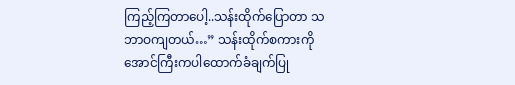ကြည့်ကြတာပေါ့..သန်းထိုက်ပြောတာ သဘာဝကျတယ်…” သန်းထိုက်စကားကို အောင်ကြီးကပါထောက်ခံချက်ပြု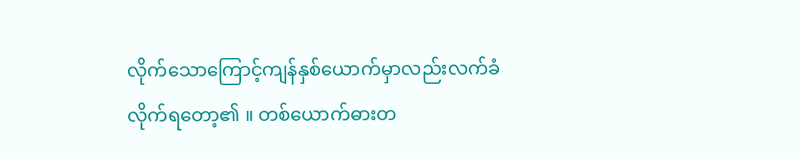လိုက်သောကြောင့်ကျန်နှစ်ယောက်မှာလည်းလက်ခံလိုက်ရတော့၏ ။ တစ်ယောက်ဓားတ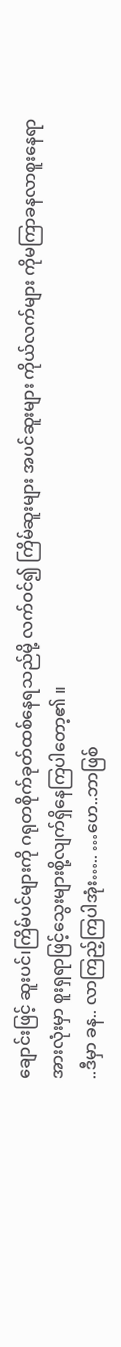ချောင်းဖြင့် ဆူးပင်၊ကြိမ်ပင်များကို ဂရုတစိုက်ခုတ်ထစ်နေရသည်မို့ လက်ဝင်၍ ကြိမ်ဆူးများ အပင်ဆူးများ ကိုယ်လက်များ ကိုမကြာခနလာစူးနေရာအားလုံးမှာ စူးရှရာဖြင့်သွေးများစို့လျက်ရှိနေကြပါတော့၏ ။
..ဒီမှာ ခန.. လာကြည့်ကြပါအုံး….. …ဟေ..ဘာဖြစ်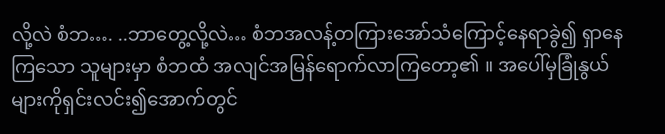လို့လဲ စံဘ…. ..ဘာတွေ့လို့လဲ… စံဘအလန့်တကြားအော်သံကြောင့်နေရာခွဲ၍ ရှာနေကြသော သူများမှာ စံဘထံ အလျင်အမြန်ရောက်လာကြတော့၏ ။ အပေါ်မှခြုံနွယ်များကိုရှင်းလင်း၍အောက်တွင်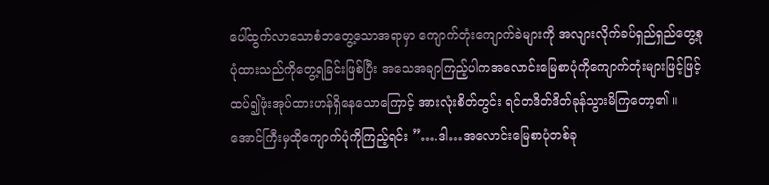ပေါ်ထွက်လာသောစံဘတွေ့သောအရာမှာ ကျောက်တုံးကျောက်ခဲများကို အလျားလိုက်ခပ်ရှည်ရှည်တွေ့စုပုံထားသည်ကိုတွေ့ရခြင်းဖြစ်ပြီး အသေအချာကြည့်ပါကအလောင်းမြေစာပုံကိုကျောက်တုံးများဖြင့်ဖြင့်ထပ်၍ဖုံးအုပ်ထားဟန်ရှိနေသောကြောင့် အားလုံးစိတ်တွင်း ရင်တဒိတ်ဒိတ်ခုန်သွားမိကြတော့၏ ။ အောင်ကြီးမှထိုကျောက်ပုံကိုကြည့်ရင်း ”….ဒါ…အလောင်းမြေစာပုံတစ်ခု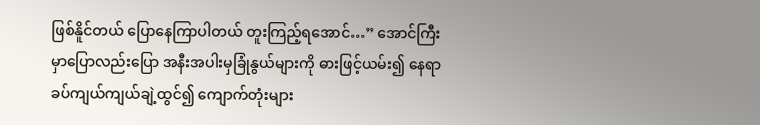ဖြစ်နိူင်တယ် ပြောနေကြာပါတယ် တူးကြည့်ရအောင်…” အောင်ကြီးမှာပြောလည်းပြော အနီးအပါးမှခြုံနွယ်များကို ဓားဖြင့်ယမ်း၍ နေရာခပ်ကျယ်ကျယ်ချဲ့ထွင်၍ ကျောက်တုံးများ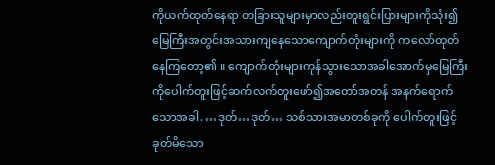ကိုယက်ထုတ်နေရာ တခြားသူများမှာလည်းတူးရွင်းပြားများကိုသုံး၍ မြေကြီးအတွင်းအသားကျနေသောကျောက်တုံးများကို ကလော်ထုတ်နေကြတော့၏ ။ ကျောက်တုံးများကုန်သွားသောအခါအောက်မှမြေကြီးကိုပေါက်တူးဖြင့်ဆက်လက်တူးဖော်၍အတော်အတန် အနက်ရောက်သောအခါ. …ဒုတ်…ဒုတ်… သစ်သားအမာတစ်ခုကို ပေါက်တူးဖြင့် ခုတ်မိသော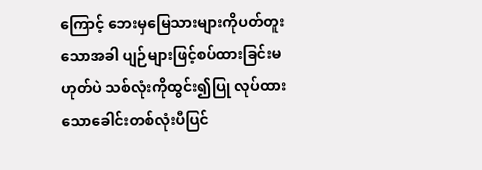ကြောင့် ဘေးမှမြေသားများကိုပတ်တူးသောအခါ ပျဉ်များဖြင့်စပ်ထားခြင်းမဟုတ်ပဲ သစ်လုံးကိုထွင်း၍ပြု လုပ်ထားသောခေါင်းတစ်လုံးပီပြင်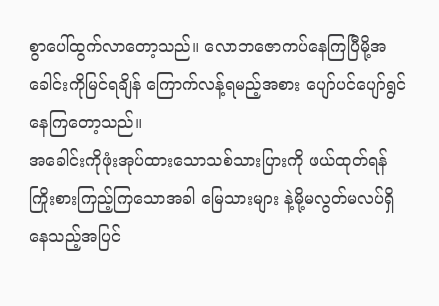စွာပေါ်ထွက်လာတော့သည်။ လောဘဇောကပ်နေကြပြီမို့အခေါင်းကိုမြင်ရချိန် ကြောက်လန့်ရမည့်အစား ပျော်ပင်ပျော်ရွင်နေကြတော့သည်။
အခေါင်းကိုဖုံးအုပ်ထားသောသစ်သားပြားကို ဖယ်ထုတ်ရန်ကြိုးစားကြည့်ကြသောအခါ မြေသားများ နဲ့မို့မလွတ်မလပ်ရှိနေသည့်အပြင်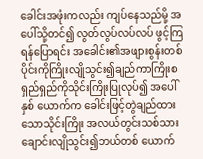ခေါင်းအဖုံးကလည်း ကျပ်နေသည်မို့ အပေါ်သို့တင်၍ လွတ်လွပ်လပ်လပ် ဖွင့်ကြရန်ပြောရင်း အခေါင်း၏အဖျားစွန်းတစ်ပိုင်းကိုကြိုးလျိုသွင်း၍ချည်ကာကြိုးစရှည်ရှည်ကိုသိုင်းကြိုးပြုလုပ်၍ အပေါ်နှစ် ယောက်က ခေါင်းဖြင့်တွဲချည်ထားသောသိုင်းကြိုး အလယ်တွင်းသစ်သားချောင်းလျိုသွင်း၍ဘယ်တစ် ယောက်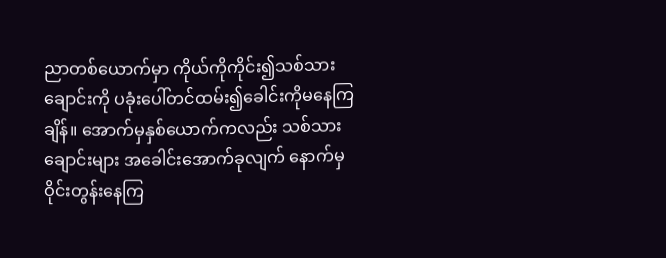ညာတစ်ယောက်မှာ ကိုယ်ကိုကိုင်း၍သစ်သား ချောင်းကို ပခုံးပေါ်တင်ထမ်း၍ခေါင်းကိုမနေကြချိန်။ အောက်မှနှစ်ယောက်ကလည်း သစ်သားချောင်းများ အခေါင်းအောက်ခုလျက် နောက်မှဝိုင်းတွန်းနေကြ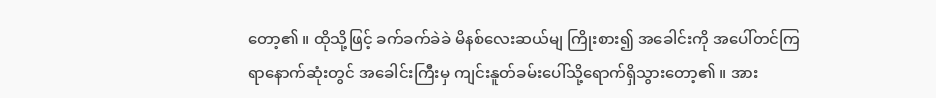တော့၏ ။ ထိုသို့ဖြင့် ခက်ခက်ခဲခဲ မိနစ်လေးဆယ်မျ ကြိုးစား၍ အခေါင်းကို အပေါ်တင်ကြရာနောက်ဆုံးတွင် အခေါင်းကြီးမှ ကျင်းနူတ်ခမ်းပေါ်သို့ရောက်ရှိသွားတော့၏ ။ အား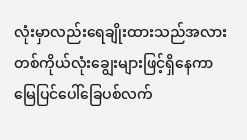လုံးမှာလည်းရေချိုးထားသည်အလားတစ်ကိုယ်လုံးချွေးများဖြင့်ရှိနေကာမြေပြင်ပေါ်ခြေပစ်လက်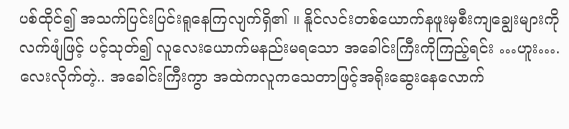ပစ်ထိုင်၍ အသက်ပြင်းပြင်းရူနေကြလျက်ရှိ၏ ။ နိူင်လင်းတစ်ယောက်နဖူးမှစီးကျချွေးများကိုလက်ဖျံဖြင့် ပင့်သုတ်၍ လူလေးယောက်မနည်းမရသော အခေါင်းကြီးကိုကြည့်ရင်း …ဟူး….လေးလိုက်တဲ့.. အခေါင်းကြီးကွာ အထဲကလူကသေတာဖြင့်အရိုးဆွေးနေလောက်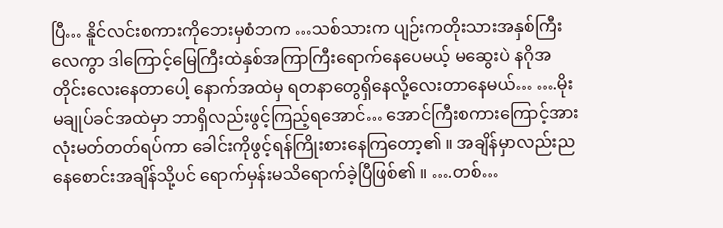ပြီ… နိူင်လင်းစကားကိုဘေးမှစံဘက …သစ်သားက ပျဉ်းကတိုးသားအနှစ်ကြီးလေကွာ ဒါကြောင့်မြေကြီးထဲနှစ်အကြာကြီးရောက်နေပေမယ့် မဆွေးပဲ နဂိုအတိုင်းလေးနေတာပေါ့ နောက်အထဲမှ ရတနာတွေရှိနေလို့လေးတာနေမယ်… ….မိုးမချုပ်ခင်အထဲမှာ ဘာရှိလည်းဖွင့်ကြည့်ရအောင်… အောင်ကြီးစကားကြောင့်အားလုံးမတ်တတ်ရပ်ကာ ခေါင်းကိုဖွင့်ရန်ကြိုးစားနေကြတော့၏ ။ အချိန်မှာလည်းညနေစောင်းအချိန်သို့ပင် ရောက်မှန်းမသိရောက်ခဲ့ပြီဖြစ်၏ ။ ….တစ်…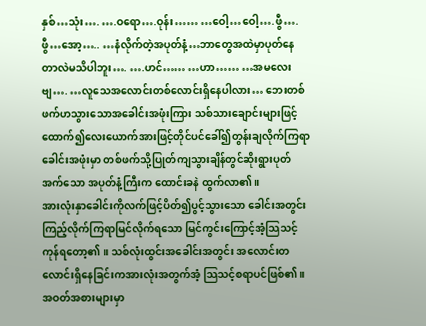နှစ်…သုံး…. ….ဝရော….ဝုန်း…… …ဝေါ့…ဝေါ့….ဖွီ….ဖွီ…အော့….. …နံလိုက်တဲ့အပုတ်နံ့…ဘာတွေအထဲမှာပုတ်နေ တာလဲမသိပါဘူး…. ….ဟင်…… …ဟာ…… …အမလေးဗျ…. …လူသေအလောင်းတစ်လောင်းရှိနေပါလား… ဘေးတစ်ဖက်ဟသွားသောအခေါင်းအဖုံးကြား သစ်သားချောင်းများဖြင့်ထောက်၍လေးယောက်အားဖြင့်တိုင်ပင်ခေါ်၍တွန်းချလိုက်ကြရာ ခေါင်းအဖုံးမှာ တစ်ဖက်သို့ပြုတ်ကျသွားချိန်တွင်ဆိုးရွားပုတ်အက်သော အပုတ်နံ့ကြီးက ထောင်းခနဲ ထွက်လာ၏။
အားလုံးနှာခေါင်းကိုလက်ဖြင့်ပိတ်၍ပွင့်သွားသော ခေါင်းအတွင်းကြည့်လိုက်ကြရာမြင်လိုက်ရသော မြင်ကွင်းကြောင့်အံ့သြသင့်ကုန်ရတော့၏ ။ သစ်လုံးထွင်းအခေါင်းအတွင်း အလောင်းတလောင်းရှိနေခြင်းကအားလုံးအတွက်အံ့ သြသင့်စရာပင်ဖြစ်၏ ။ အဝတ်အစားများမှာ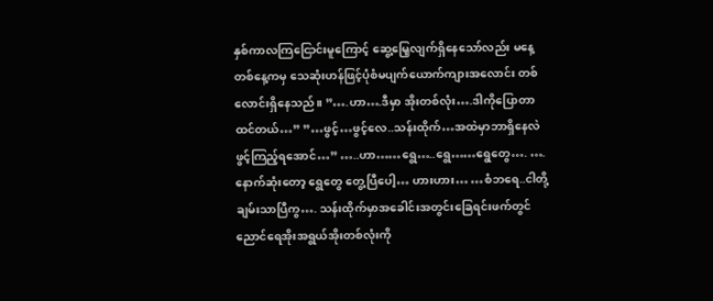နှစ်ကာလကြငြောင်းမူကြောင့် ဆွေ့မြေ့လျက်ရှိနေသော်လည်း မနေ့တစ်နေ့ကမှ သေဆုံးဟန်ဖြင့်ပုံစံမပျက်ယောက်ကျားအလောင်း တစ်လောင်းရှိနေသည်။ ”….ဟာ….ဒီမှာ အိုးတစ်လုံး….ဒါကိုပြောတာထင်တယ်…” ”…ဖွင့်…ဖွင့်လေ..သန်းထိုက်…အထဲမှာဘာရှိနေလဲ ဖွင့်ကြည့်ရအောင်…” …..ဟာ……ရွေ…..ရွေ……ရွေတွေ…. ….နောက်ဆုံးတော့ ရွေတွေ တွေ့ပြီပေါ့… ဟားဟား… …စံဘရေ..ငါတို့ချမ်းသာပြီကွ…. သန်းထိုက်မှာအခေါင်းအတွင်းခြေရင်းဖက်တွင်ညောင်ရေအိုးအရွယ်အိုးတစ်လုံးကို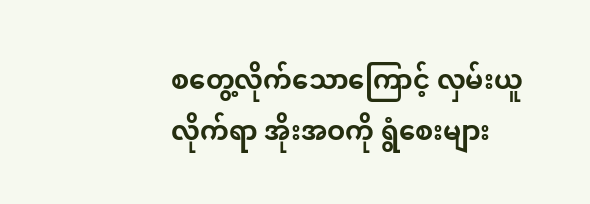စတွေ့လိုက်သောကြောင့် လှမ်းယူလိုက်ရာ အိုးအဝကို ရွံစေးများ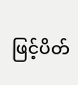ဖြင့်ပိတ်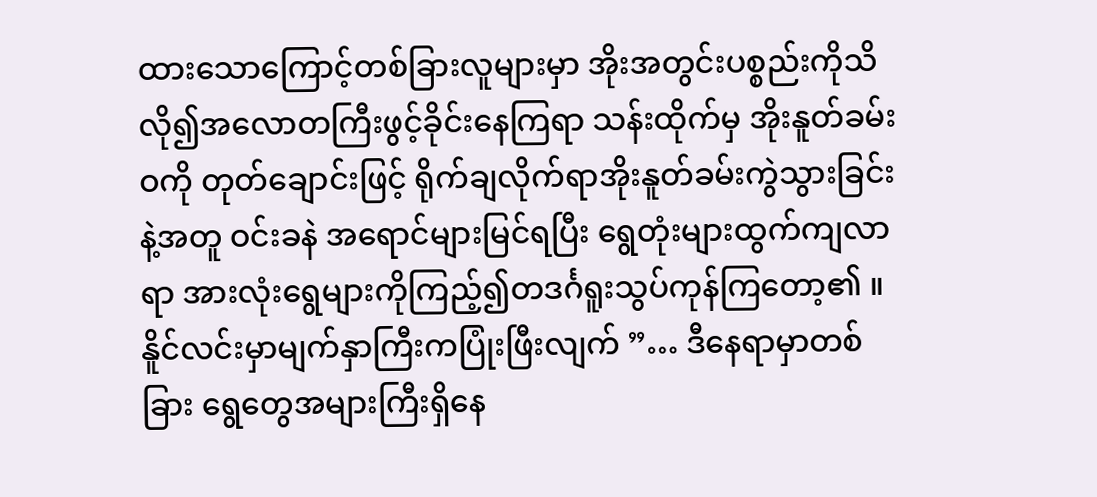ထားသောကြောင့်တစ်ခြားလူများမှာ အိုးအတွင်းပစ္စည်းကိုသိလို၍အလောတကြီးဖွင့်ခိုင်းနေကြရာ သန်းထိုက်မှ အိုးနူတ်ခမ်းဝကို တုတ်ချောင်းဖြင့် ရိုက်ချလိုက်ရာအိုးနူတ်ခမ်းကွဲသွားခြင်းနဲ့အတူ ဝင်းခနဲ အရောင်များမြင်ရပြီး ရွေတုံးများထွက်ကျလာရာ အားလုံးရွေများကိုကြည့်၍တဒင်္ဂရူးသွပ်ကုန်ကြတော့၏ ။
နိူင်လင်းမှာမျက်နှာကြီးကပြုံးဖြီးလျက် ”… ဒီနေရာမှာတစ်ခြား ရွေတွေအများကြီးရှိနေ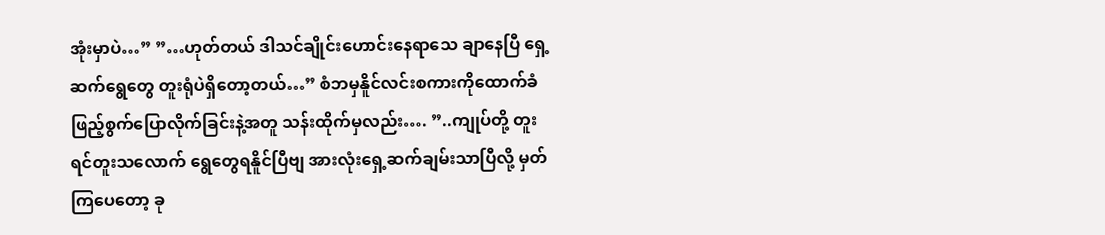အုံးမှာပဲ…” ”…ဟုတ်တယ် ဒါသင်ချိုင်းဟောင်းနေရာသေ ချာနေပြီ ရှေ့ဆက်ရွေတွေ တူးရုံပဲရှိတော့တယ်…” စံဘမှနိူင်လင်းစကားကိုထောက်ခံဖြည့်စွက်ပြောလိုက်ခြင်းနဲ့အတူ သန်းထိုက်မှလည်း…. ”..ကျုပ်တို့ တူးရင်တူးသလောက် ရွေတွေရနိူင်ပြီဗျ အားလုံးရှေ့ဆက်ချမ်းသာပြီလို့ မှတ်ကြပေတော့ ခု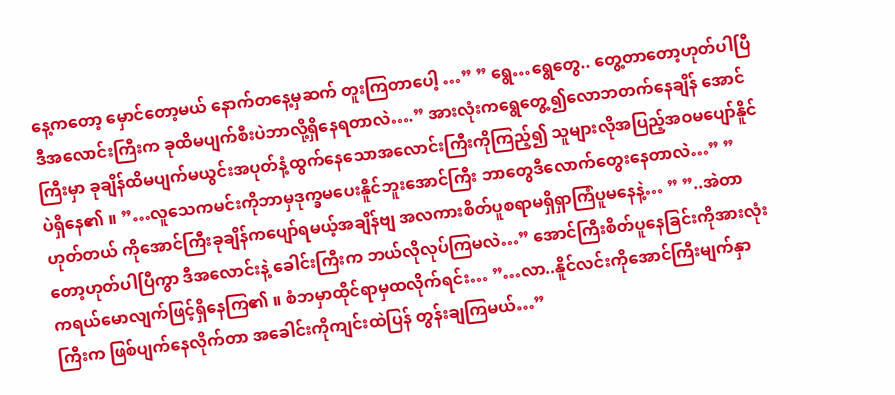နေ့ကတော့ မှောင်တော့မယ် နောက်တနေ့မှဆက် တူးကြတာပေါ့ …” ” ရွေ…ရွေတွေ.. တွေ့တာတော့ဟုတ်ပါပြီ ဒီအလောင်းကြီးက ခုထိမပျက်စီးပဲဘာလို့ရှိနေရတာလဲ….” အားလုံးကရွေတွေ့၍လောဘတက်နေချိန် အောင်ကြီးမှာ ခုချိန်ထိမပျက်မယွင်းအပုတ်နံ့ထွက်နေသောအလောင်းကြီးကိုကြည့်၍ သူများလိုအပြည့်အဝမပျော်နိူင်ပဲရှိနေ၏ ။ ”…လူသေကမင်းကိုဘာမှဒုက္ခမပေးနိူင်ဘူးအောင်ကြီး ဘာတွေဒီလောက်တွေးနေတာလဲ…” ” ဟုတ်တယ် ကိုအောင်ကြီးခုချိန်ကပျော်ရမယ့်အချိန်ဗျ အလကားစိတ်ပူစရာမရှိရှာကြံပူမနေနဲ့… ” ”..အဲတာတော့ဟုတ်ပါပြီကွာ ဒီအလောင်းနဲ့ ခေါင်းကြီးက ဘယ်လိုလုပ်ကြမလဲ…” အောင်ကြီးစိတ်ပူနေခြင်းကိုအားလုံးကရယ်မောလျက်ဖြင့်ရှိနေကြ၏ ။ စံဘမှာထိုင်ရာမှထလိုက်ရင်း… ”…လာ..နိူင်လင်းကိုအောင်ကြီးမျက်နှာကြီးက ဖြစ်ပျက်နေလိုက်တာ အခေါင်းကိုကျင်းထဲပြန် တွန်းချကြမယ်…”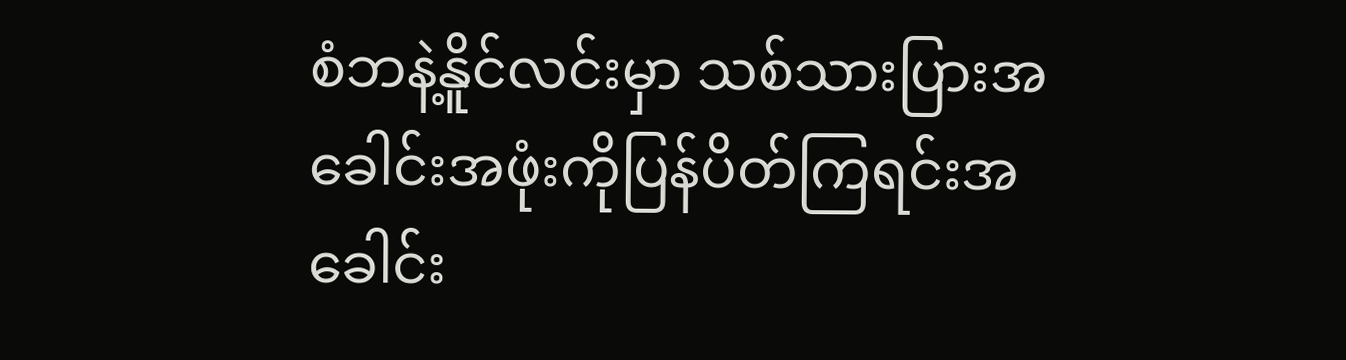စံဘနဲ့နိူင်လင်းမှာ သစ်သားပြားအခေါင်းအဖုံးကိုပြန်ပိတ်ကြရင်းအခေါင်း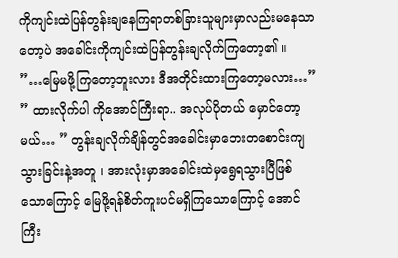ကိုကျင်းထဲပြန်တွန်းချနေကြရာတစ်ခြားသူများမှာလည်းမနေသာတော့ပဲ အခေါင်းကိုကျင်းထဲပြန်တွန်းချလိုက်ကြတော့၏ ။
”…မြေမဖို့ကြတော့ဘူးလား ဒီအတိုင်းထားကြတော့မလား…” ” ထားလိုက်ပါ ကိုအောင်ကြီးရာ.. အလုပ်ပိုတယ် မှောင်တော့မယ်… ” တွန်းချလိုက်ချိန်တွင်အခေါင်းမှာဘေးတစောင်းကျသွားခြင်းနဲ့အတူ ၊ အားလုံးမှာအခေါင်းထဲမှရွေရသွားပြီဖြစ် သောကြောင့် မြေဖို့ရန်စိတ်ကူးပင်မရှိကြသောကြောင့် အောင်ကြီး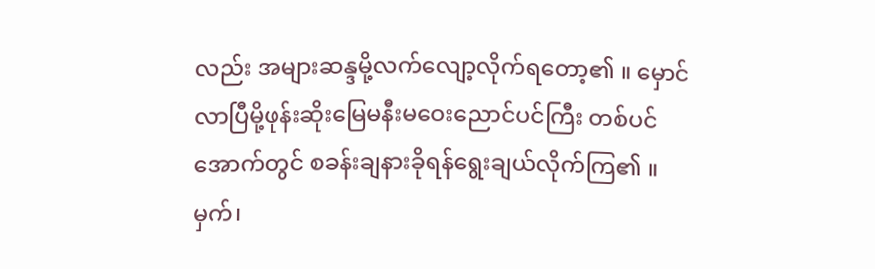လည်း အများဆန္ဒမို့လက်လျော့လိုက်ရတော့၏ ။ မှောင်လာပြီမို့ဖုန်းဆိုးမြေမနီးမဝေးညောင်ပင်ကြီး တစ်ပင်အောက်တွင် စခန်းချနားခိုရန်ရွေးချယ်လိုက်ကြ၏ ။ မှက်၊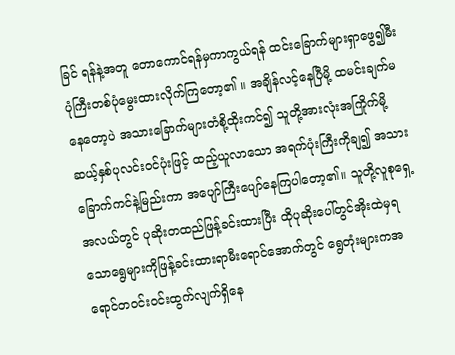ခြင် ရန်နဲ့အတူ တောကောင်ရန်မှကာကွယ်ရန် ထင်းခြောက်များရှာဖွေ၍မီးပုံကြီးတစ်ပုံမွေးထားလိုက်ကြတော့၏ ။ အချိန်လင့်နေပြီမို့ ထမင်းချက်မနေတော့ပဲ အသားခြောက်များတံစို့ထိုးကင်၍ သူတို့အားလုံးအကြိုက်မို့ ဆယ့်နှစ်ပုလင်းဝင်ပုံးဖြင့် ထည့်ယူလာသော အရက်ပုံးကြီးကိုချ၍ အသား ခြောက်ကင်နဲ့မြည်းကာ အပျော်ကြီးပျော်နေကြပါတော့၏။ သူတို့လူစုရှေ့အလယ်တွင် ပုဆိုးတထည်ဖြန့်ခင်းထားပြီး ထိုပုဆိုးပေါ်တွင်အိုးထဲမှရသောရွေများကိုဖြန့်ခင်းထားရာမီးရောင်အောက်တွင် ရွေတုံးများကအရောင်တဝင်းဝင်းထွက်လျက်ရှိနေ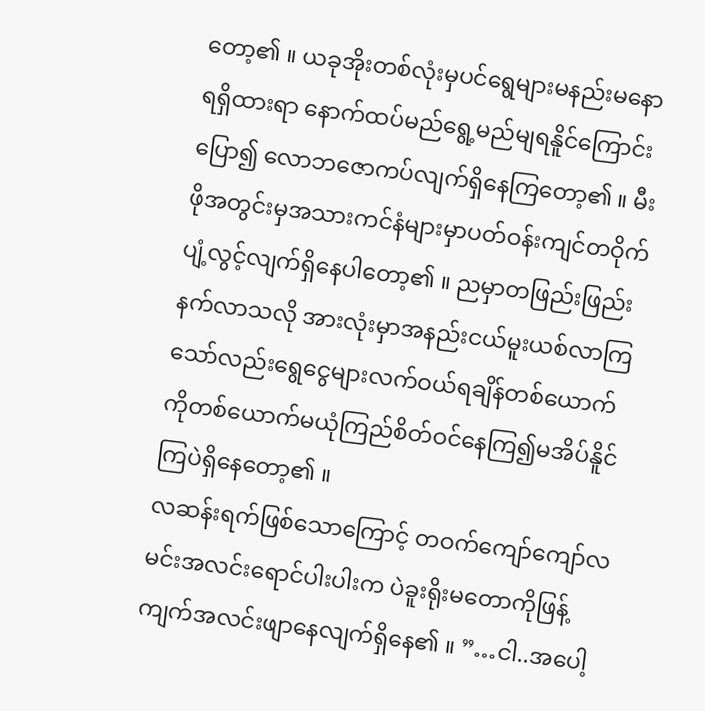တော့၏ ။ ယခုအိုးတစ်လုံးမှပင်ရွေများမနည်းမနောရရှိထားရာ နောက်ထပ်မည်ရွေ့မည်မျရနိူင်ကြောင်း ပြော၍ လောဘဇောကပ်လျက်ရှိနေကြတော့၏ ။ မီးဖိုအတွင်းမှအသားကင်နံများမှာပတ်ဝန်းကျင်တဝိုက် ပျံ့လွင့်လျက်ရှိနေပါတော့၏ ။ ညမှာတဖြည်းဖြည်းနက်လာသလို အားလုံးမှာအနည်းငယ်မူးယစ်လာကြသော်လည်းရွေငွေများလက်ဝယ်ရချိန်တစ်ယောက်ကိုတစ်ယောက်မယုံကြည်စိတ်ဝင်နေကြ၍မအိပ်နိူင်ကြပဲရှိနေတော့၏ ။
လဆန်းရက်ဖြစ်သောကြောင့် တဝက်ကျော်ကျော်လမင်းအလင်းရောင်ပါးပါးက ပဲခူးရိုးမတောကိုဖြန့်ကျက်အလင်းဖျာနေလျက်ရှိနေ၏ ။ ”…ငါ..အပေါ့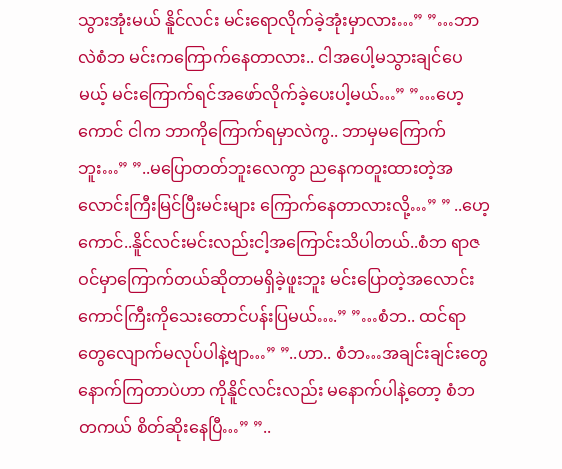သွားအုံးမယ် နိူင်လင်း မင်းရောလိုက်ခဲ့အုံးမှာလား…” ”…ဘာလဲစံဘ မင်းကကြောက်နေတာလား.. ငါအပေါ့မသွားချင်ပေမယ့် မင်းကြောက်ရင်အဖော်လိုက်ခဲ့ပေးပါ့မယ်…” ”…ဟေ့ကောင် ငါက ဘာကိုကြောက်ရမှာလဲကွ.. ဘာမှမကြောက်ဘူး…” ”..မပြောတတ်ဘူးလေကွာ ညနေကတူးထားတဲ့အလောင်းကြီးမြင်ပြီးမင်းများ ကြောက်နေတာလားလို့…” ” ..ဟေ့ကောင်..နိူင်လင်းမင်းလည်းငါ့အကြောင်းသိပါတယ်..စံဘ ရာဇဝင်မှာကြောက်တယ်ဆိုတာမရှိခဲ့ဖူးဘူး မင်းပြောတဲ့အလောင်းကောင်ကြီးကိုသေးတောင်ပန်းပြမယ်….” ”…စံဘ.. ထင်ရာတွေလျောက်မလုပ်ပါနဲ့ဗျာ…” ”..ဟာ.. စံဘ…အချင်းချင်းတွေနောက်ကြတာပဲဟာ ကိုနိူင်လင်းလည်း မနောက်ပါနဲ့တော့ စံဘတကယ် စိတ်ဆိုးနေပြီ…” ”..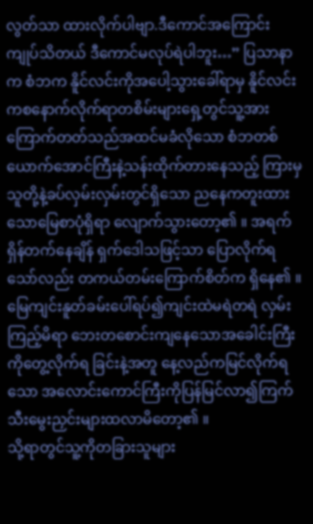လွတ်သာ ထားလိုက်ပါဗျာ.ဒီကောင်အကြောင်း ကျုပ်သိတယ် ဒီကောင်မလုပ်ရဲပါဘူး…” ပြသာနာက စံဘက နိူင်လင်းကိုအပေါ့သွားခေါ်ရာမှ နိူင်လင်းကစနောက်လိုက်ရာတစိမ်းများရှေ့တွင်သူ့အား ကြောက်တတ်သည်အထင်မခံလိုသော စံဘတစ်ယောက်အောင်ကြီးနဲ့သန်းထိုက်တားနေသည့် ကြားမှ သူတို့နဲ့ခပ်လှမ်းလှမ်းတွင်ရှိသော ညနေကတူးထားသောမြေစာပုံရှိရာ လျောက်သွားတော့၏ ။ အရက်ရှိန်တက်နေချိန် ရှက်ဒေါသဖြင့်သာ ပြောလိုက်ရသော်လည်း တကယ်တမ်းကြောက်စိတ်က ရှိနေ၏ ။ မြေကျင်းနူတ်ခမ်းပေါ်ရပ်၍ကျင်းထဲမရဲတရဲ လှမ်းကြည့်မိရာ ဘေးတစောင်းကျနေသောအခေါင်းကြီးကိုတွေ့လိုက်ရ ခြင်းနဲ့အတူ နေ့လည်ကမြင်လိုက်ရသော အလောင်းကောင်ကြီးကိုပြန်မြင်လာ၍ကြက်သီးမွေးညှင်းများထလာမိတော့၏ ။
သို့ရာတွင်သူ့ကိုတခြားသူများ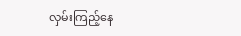လှမ်းကြည့်နေ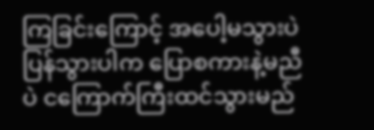ကြခြင်းကြောင့် အပေါ့မသွားပဲပြန်သွားပါက ပြောစကားနဲ့မညီပဲ ငကြောက်ကြီးထင်သွားမည်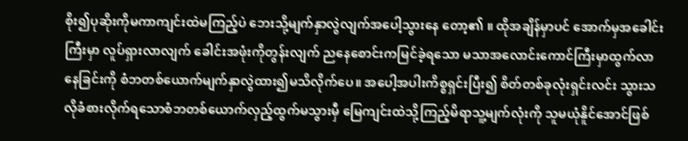စိုး၍ပုဆိုးကိုမကာကျင်းထဲမကြည့်ပဲ ဘေးသို့မျက်နှာလွဲလျက်အပေါ့သွားနေ တော့၏ ။ ထိုအချိန်မှာပင် အောက်မှအခေါင်းကြီးမှာ လူပ်ရှားလာလျက် ခေါင်းအဖုံးကိုတွန်းလျက် ညနေစောင်းကမြင်ခဲ့ရသော မသာအလောင်းကောင်ကြီးမှာထွက်လာနေခြင်းကို စံဘတစ်ယောက်မျက်နှာလွဲထား၍မသိလိုက်ပေ။ အပေါ့အပါးကိစ္စရှင်းပြီး၍ စိတ်တစ်ခုလုံးရှင်းလင်း သွားသလိုခံစားလိုက်ရသောစံဘတစ်ယောက်လှည့်ထွက်မသွားမှီ မြေကျင်းထဲသို့ကြည့်မိရာသူ့မျက်လုံးကို သူမယုံနိူင်အောင်ဖြစ်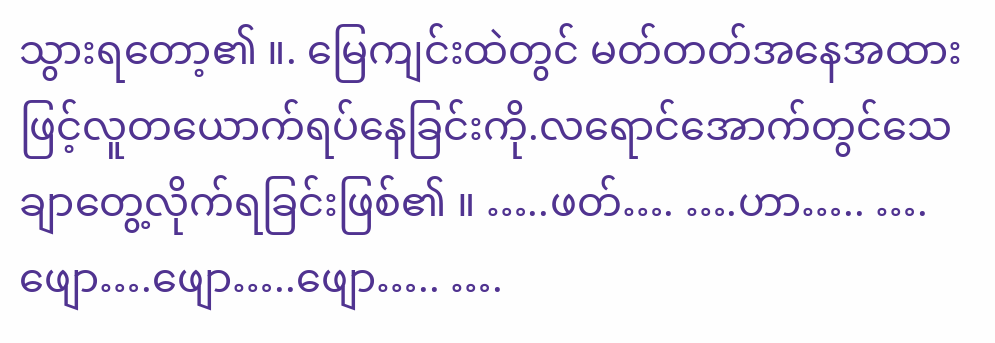သွားရတော့၏ ။. မြေကျင်းထဲတွင် မတ်တတ်အနေအထားဖြင့်လူတယောက်ရပ်နေခြင်းကို.လရောင်အောက်တွင်သေချာတွေ့လိုက်ရခြင်းဖြစ်၏ ။ …..ဖတ်…. ….ဟာ….. ….ဖျော….ဖျော…..ဖျော….. ….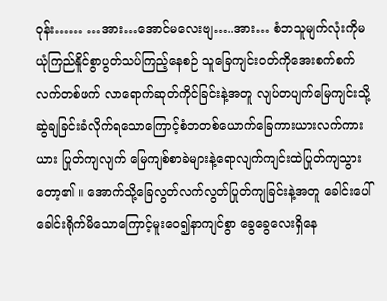ဝုန်း…… …အား…အောင်မလေးဗျ…..အား… စံဘသူမျက်လုံးကိုမယုံကြည်နိူင်စွာပွတ်သပ်ကြည့်နေစဉ် သူခြေကျင်းဝတ်ကိုအေးစက်စက်လက်တစ်ဖက် လာရောက်ဆုတ်ကိုင်ခြင်းနဲ့အတူ လျပ်တပျက်မြေကျင်းသို့ဆွဲချခြင်းခံလိုက်ရသောကြောင့်စံဘတစ်ယောက်ခြေကားယားလက်ကားယား ပြုတ်ကျလျက် မြေကျစ်စာခဲများနဲ့ရောလျက်ကျင်းထဲပြုတ်ကျသွား တော့၏ ။ အောက်သို့ခြေလွတ်လက်လွတ်ပြုတ်ကျခြင်းနဲ့အတူ ခေါင်းပေါ်ခေါင်းရိုက်မိသောကြောင့်မူးဝေ၍နာကျင်စွာ ခွေခွေလေးရှိနေ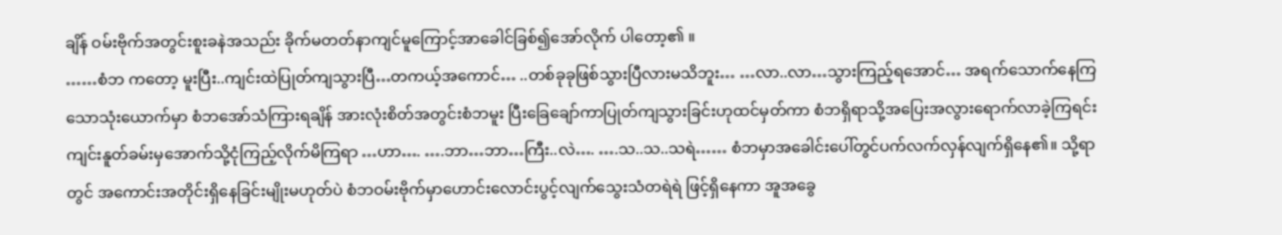ချိန် ဝမ်းဗိုက်အတွင်းစူးခနဲအသည်း ခိုက်မတတ်နာကျင်မူကြောင့်အာခေါင်ခြစ်၍အော်လိုက် ပါတော့၏ ။
……စံဘ ကတော့ မူးပြီး..ကျင်းထဲပြုတ်ကျသွားပြီ…တကယ့်အကောင်… ..တစ်ခုခုဖြစ်သွားပြီလားမသိဘူး… …လာ..လာ…သွားကြည့်ရအောင်… အရက်သောက်နေကြသောသုံးယောက်မှာ စံဘအော်သံကြားရချိန် အားလုံးစိတ်အတွင်းစံဘမူး ပြီးခြေချော်ကာပြုတ်ကျသွားခြင်းဟုထင်မှတ်ကာ စံဘရှိရာသို့အပြေးအလွားရောက်လာခဲ့ကြရင်း ကျင်းနူတ်ခမ်းမှအောက်သို့ငုံကြည့်လိုက်မိကြရာ …ဟာ…. ….ဘာ…ဘာ…ကြီး..လဲ…. ….သ..သ..သရဲ…… စံဘမှာအခေါင်းပေါ်တွင်ပက်လက်လှန်လျက်ရှိနေ၏။ သို့ရာတွင် အကောင်းအတိုင်းရှိနေခြင်းမျိုးမဟုတ်ပဲ စံဘဝမ်းဗိုက်မှာဟောင်းလောင်းပွင့်လျက်သွေးသံတရဲရဲ ဖြင့်ရှိနေကာ အူအခွေ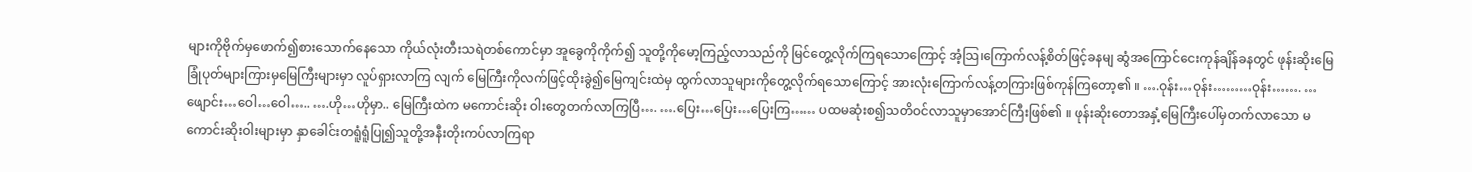များကိုဗိုက်မှဖောက်၍စားသောက်နေသော ကိုယ်လုံးတီးသရဲတစ်ကောင်မှာ အူခွေကိုကိုက်၍ သူတို့ကိုမော့ကြည့်လာသည်ကို မြင်တွေ့လိုက်ကြရသောကြောင့် အံ့သြ၊ကြောက်လန့်စိတ်ဖြင့်ခနမျ ဆွံအကြောင်ငေးကုန်ချိန်ခနတွင် ဖုန်းဆိုးမြေ ခြုံပုတ်များကြားမှမြေကြီးများမှာ လူပ်ရှားလာကြ လျက် မြေကြီးကိုလက်ဖြင့်ထိုးခွဲ၍မြေကျင်းထဲမှ ထွက်လာသူများကိုတွေ့လိုက်ရသောကြောင့် အားလုံးကြောက်လန့်တကြားဖြစ်ကုန်ကြတော့၏ ။ ….ဝုန်း…ဝုန်း………ဝုန်း……. …ဖျောင်း…ဝေါ…ဝေါ….. ….ဟို…ဟိုမှာ.. မြေကြီးထဲက မကောင်းဆိုး ဝါးတွေတက်လာကြပြီ…. ….ပြေး…ပြေး…ပြေးကြ…… ပထမဆုံးစ၍သတိဝင်လာသူမှာအောင်ကြီးဖြစ်၏ ။ ဖုန်းဆိုးတောအနှံ့မြေကြီးပေါ်မှတက်လာသော မကောင်းဆိုးဝါးများမှာ နှာခေါင်းတရူံရူံပြု၍သူတို့အနီးတိုးကပ်လာကြရာ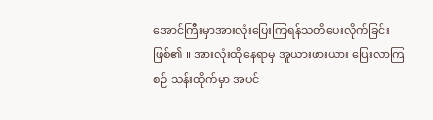အောင်ကြီးမှာအားလုံးပြေးကြရန်သတိပေးလိုက်ခြင်းဖြစ်၏ ။ အားလုံးထိုနေရာမှ အူယားဖားယား ပြေးလာကြစဉ် သန်းထိုက်မှာ အပင်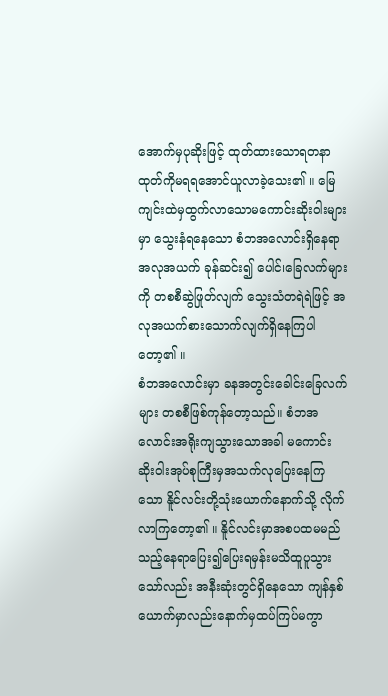အောက်မှပုဆိုးဖြင့် ထုတ်ထားသောရတနာထုတ်ကိုမရရအောင်ယူလာခဲ့သေး၏ ။ မြေကျင်းထဲမှထွက်လာသောမကောင်းဆိုးဝါးများမှာ သွေးနံရနေသော စံဘအလောင်းရှိနေရာအလုအယက် ခုန်ဆင်း၍ ပေါင်၊ခြေလက်များကို တစစီဆွဲဖြုတ်လျက် သွေးသံတရဲရဲဖြင့် အလုအယက်စားသောက်လျက်ရှိနေကြပါတော့၏ ။
စံဘအလောင်းမှာ ခနအတွင်းခေါင်းခြေလက်များ တစစီဖြစ်ကုန်တော့သည်။ စံဘအလောင်းအရိုးကျသွားသောအခါ မကောင်းဆိုးဝါးအုပ်စုကြီးမှအသက်လုပြေးနေကြသော နိူင်လင်းတို့သုံးယောက်နောက်သို့ လိုက်လာကြတော့၏ ။ နိူင်လင်းမှာအစပထမမည်သည့်နေရာပြေး၍ပြေးရမှန်းမသိထူပူသွားသော်လည်း အနီးဆုံးတွင်ရှိနေသော ကျန်နှစ်ယောက်မှာလည်းနောက်မှထပ်ကြပ်မကွာ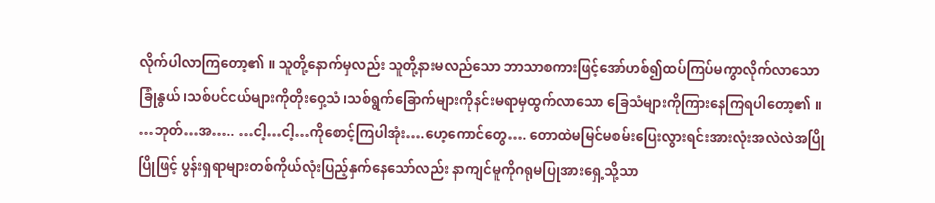လိုက်ပါလာကြတော့၏ ။ သူတို့နောက်မှလည်း သူတို့နားမလည်သော ဘာသာစကားဖြင့်အော်ဟစ်၍ထပ်ကြပ်မကွာလိုက်လာသော ခြုံနွယ်၊သစ်ပင်ငယ်များကိုတိုးဝှေ့သံ၊သစ်ရွက်ခြောက်များကိုနင်းမရာမှထွက်လာသော ခြေသံများကိုကြားနေကြရပါတော့၏ ။ …ဘုတ်…အ….. …ငါ့…ငါ့…ကိုစောင့်ကြပါအုံး….ဟေ့ကောင်တွေ…. တောထဲမမြင်မစမ်းပြေးလွားရင်းအားလုံးအလဲလဲအပြိုပြိုဖြင့် ပွန်းရှရာများတစ်ကိုယ်လုံးပြည့်နှက်နေသော်လည်း နာကျင်မူကိုဂရုမပြုအားရှေ့သို့သာ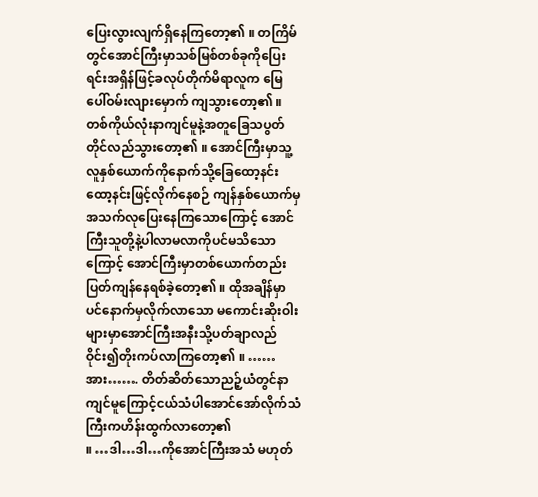ပြေးလွားလျက်ရှိနေကြတော့၏ ။ တကြိမ်တွင်အောင်ကြီးမှာသစ်မြစ်တစ်ခုကိုပြေးရင်းအရှိန်ဖြင့်ခလုပ်တိုက်မိရာလူက မြေပေါ်ဝမ်းလျားမှောက် ကျသွားတော့၏ ။ တစ်ကိုယ်လုံးနာကျင်မူနဲ့အတူခြေသပွတ်တိုင်လည်သွားတော့၏ ။ အောင်ကြီးမှာသူ့လူနှစ်ယောက်ကိုနောက်သို့ခြေထော့နင်းထော့နင်းဖြင့်လိုက်နေစဉ် ကျန်နှစ်ယောက်မှအသက်လုပြေးနေကြသောကြောင့် အောင်ကြီးသူတို့နဲ့ပါလာမလာကိုပင်မသိသောကြောင့် အောင်ကြီးမှာတစ်ယောက်တည်းပြတ်ကျန်နေရစ်ခဲ့တော့၏ ။ ထိုအချိန်မှာပင်နောက်မှလိုက်လာသော မကောင်းဆိုးဝါးများမှာအောင်ကြီးအနီးသို့ပတ်ချာလည်ဝိုင်း၍တိုးကပ်လာကြတော့၏ ။ ……အား……. တိတ်ဆိတ်သောညဉ့်ယံတွင်နာကျင်မူကြောင့်ငယ်သံပါအောင်အော်လိုက်သံကြီးကဟိန်းထွက်လာတော့၏
။ …ဒါ…ဒါ…ကိုအောင်ကြီးအသံ မဟုတ်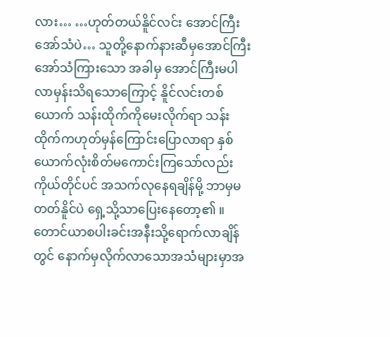လား… …ဟုတ်တယ်နိူင်လင်း အောင်ကြီးအော်သံပဲ… သူတို့နောက်နားဆီမှအောင်ကြီးအော်သံကြားသော အခါမှ အောင်ကြီးမပါလာမှန်းသိရသောကြောင့် နိူင်လင်းတစ်ယောက် သန်းထိုက်ကိုမေးလိုက်ရာ သန်းထိုက်ကဟုတ်မှန်ကြောင်းပြောလာရာ နှစ်ယောက်လုံးစိတ်မကောင်းကြသော်လည်း ကိုယ်တိုင်ပင် အသက်လုနေရချိန်မို့ ဘာမှမတတ်နိူင်ပဲ ရှေ့သို့သာပြေးနေတော့၏ ။ တောင်ယာစပါးခင်းအနီးသို့ရောက်လာချိန်တွင် နောက်မှလိုက်လာသောအသံများမှာအ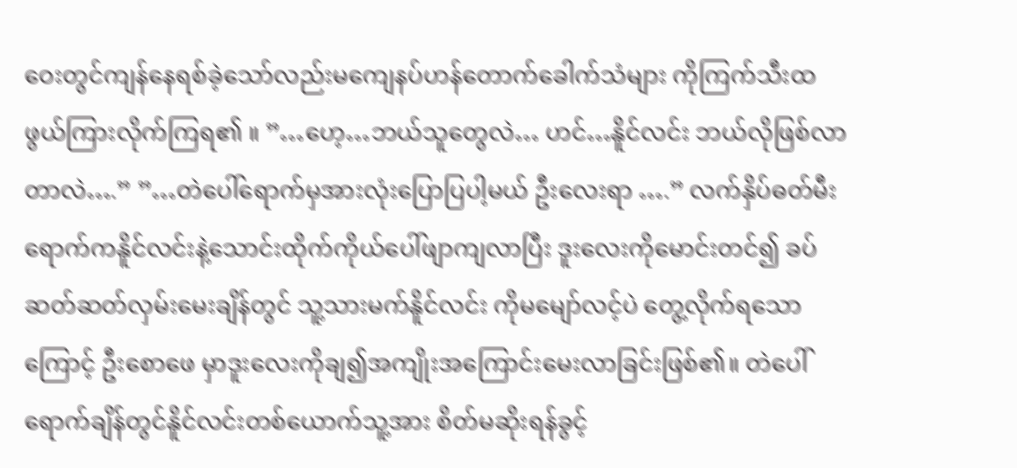ဝေးတွင်ကျန်နေရစ်ခဲ့သော်လည်းမကျေနပ်ဟန်တောက်ခေါက်သံများ ကိုကြက်သီးထဖွယ်ကြားလိုက်ကြရ၏ ။ ”…ဟေ့…ဘယ်သူတွေလဲ… ဟင်…နိူင်လင်း ဘယ်လိုဖြစ်လာတာလဲ….” ”…တဲပေါ်ရောက်မှအားလုံးပြောပြပါ့မယ် ဦးလေးရာ ….” လက်နှိပ်ဓတ်မီးရောက်ကနိူင်လင်းနဲ့သောင်းထိုက်ကိုယ်ပေါ်ဖျာကျလာပြီး ဒူးလေးကိုမောင်းတင်၍ ခပ်ဆတ်ဆတ်လှမ်းမေးချိန်တွင် သူ့သားမက်နိူင်လင်း ကိုမမျော်လင့်ပဲ တွေ့လိုက်ရသောကြောင့် ဦးစောဖေ မှာဒူးလေးကိုချ၍အကျိုးအကြောင်းမေးလာခြင်းဖြစ်၏။ တဲပေါ်ရောက်ချိန်တွင်နိူင်လင်းတစ်ယောက်သူ့အား စိတ်မဆိုးရန်ခွင့်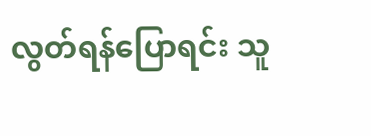လွတ်ရန်ပြောရင်း သူ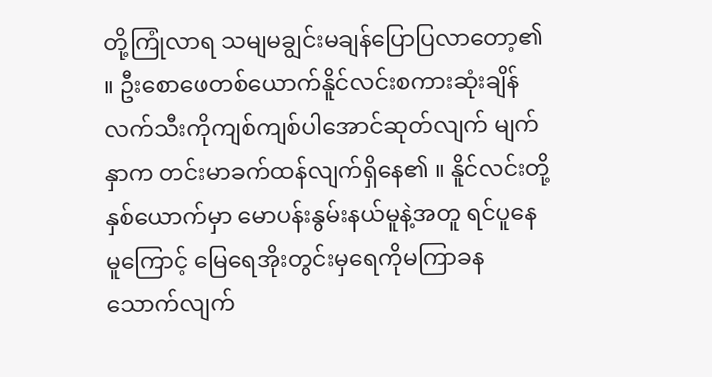တို့ကြုံလာရ သမျမချွင်းမချန်ပြောပြလာတော့၏ ။ ဦးစောဖေတစ်ယောက်နိူင်လင်းစကားဆုံးချိန် လက်သီးကိုကျစ်ကျစ်ပါအောင်ဆုတ်လျက် မျက်နှာက တင်းမာခက်ထန်လျက်ရှိနေ၏ ။ နိူင်လင်းတို့နှစ်ယောက်မှာ မောပန်းနွမ်းနယ်မူနဲ့အတူ ရင်ပူနေမူကြောင့် မြေရေအိုးတွင်းမှရေကိုမကြာခနသောက်လျက်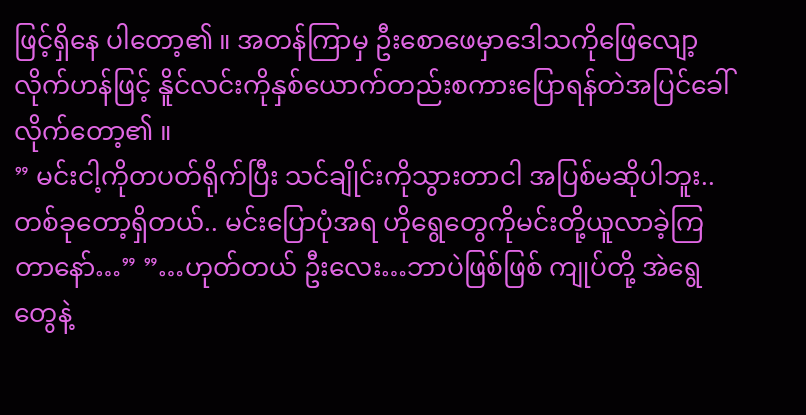ဖြင့်ရှိနေ ပါတော့၏ ။ အတန်ကြာမှ ဦးစောဖေမှာဒေါသကိုဖြေလျော့လိုက်ဟန်ဖြင့် နိူင်လင်းကိုနှစ်ယောက်တည်းစကားပြောရန်တဲအပြင်ခေါ်လိုက်တော့၏ ။
” မင်းငါ့ကိုတပတ်ရိုက်ပြီး သင်ချိုင်းကိုသွားတာငါ အပြစ်မဆိုပါဘူး..တစ်ခုတော့ရှိတယ်.. မင်းပြောပုံအရ ဟိုရွေတွေကိုမင်းတို့ယူလာခဲ့ကြတာနော်…” ”…ဟုတ်တယ် ဦးလေး…ဘာပဲဖြစ်ဖြစ် ကျုပ်တို့ အဲရွေတွေနဲ့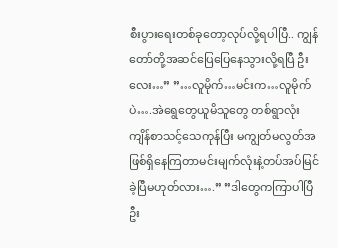စီးပွားရေးတစ်ခုတော့လုပ်လို့ရပါပြီ.. ကျွန်တော်တို့အဆင်ပြေပြေနေသွားလို့ရပြီ ဦးလေး…” ”…လူမိုက်…မင်းက…လူမိုက်ပဲ….အဲရွေတွေယူမိသူတွေ တစ်ရွာလုံးကျိန်စာသင့်သေကုန်ပြီး မကျွတ်မလွတ်အဖြစ်ရှိနေကြတာမင်းမျက်လုံးနဲ့တပ်အပ်မြင်ခဲ့ပြီမဟုတ်လား….” ”ဒါတွေကကြာပါပြီ ဦး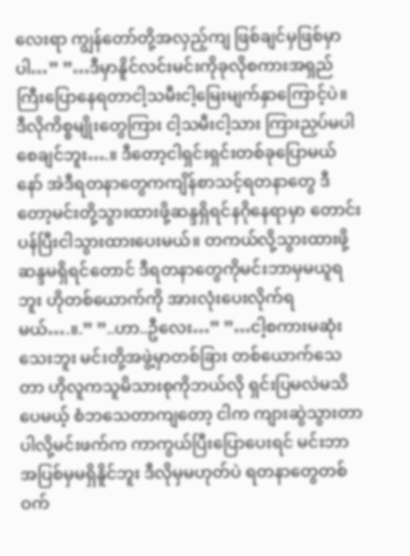လေးရာ ကျွန်တော်တို့အလှည့်ကျ ဖြစ်ချင်မှဖြစ်မှာပါ…” ”…ဒီမှာနိူင်လင်းမင်းကိုခုလိုစကားအရှည်ကြီးပြောနေရတာငါ့သမီးငါ့မြေးမျက်နှာကြောင့်ပဲ။ ဒီလိုကိစ္စမျိုးတွေကြား ငါ့သမီးငါ့သား ကြားညှပ်မပါစေချင်ဘူး….။ ဒီတော့ငါရှင်းရှင်းတစ်ခုပြောမယ်နော် အဲဒီရတနာတွေကကျိန်စာသင့်ရတနာတွေ ဒီတော့မင်းတို့သွားထားဖို့ဆန္ဒရှိရင်နဂိုနေရာမှာ တောင်းပန်ပြီးငါသွားထားပေးမယ်။ တကယ်လို့သွားထားဖို့ဆန္ဒမရှိရင်တောင် ဒီရတနာတွေကိုမင်းဘာမှမယူရဘူး ဟိုတစ်ယောက်ကို အားလုံးပေးလိုက်ရမယ်….။.” ”..ဟာ..ဦလေး…” ”…ငါ့စကားမဆုံးသေးဘူး မင်းတို့အဖွဲ့မှာတစ်ခြား တစ်ယောက်သေတာ ဟိုလူကသူမိသားစုကိုဘယ်လို ရှင်းပြမလဲမသိပေမယ့် စံဘသေတာကျတော့ ငါက ကျားဆွဲသွားတာပါလို့မင်းဖက်က ကာကွယ်ပြီးပြောပေးရင် မင်းဘာအပြစ်မှမရှိနိူင်ဘူး ဒီလိုမှမဟုတ်ပဲ ရတနာတွေတစ်ဝက်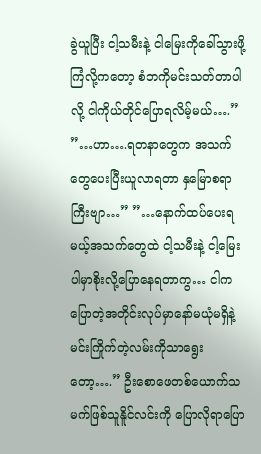ခွဲယူပြီး ငါ့သမီးနဲ့ ငါမြေးကိုခေါ်သွားဖို့ကြံလို့ကတော့ စံဘကိုမင်းသတ်တာပါလို့ ငါကိုယ်တိုင်ပြောရလိမ့်မယ်….” ”…ဟာ….ရတနာတွေက အသက်တွေပေးပြီးယူလာရတာ နှမြောစရာကြီးဗျာ…” ”…နောက်ထပ်ပေးရမယ့်အသက်တွေထဲ ငါ့သမီးနဲ့ ငါ့မြေးပါမှာစိုးလို့ပြောနေရတာကွ… ငါကပြောတဲ့အတိုင်းလုပ်မှာနော်မယုံမရှိနဲ့ မင်းကြိုက်တဲ့လမ်းကိုသာရွေးတော့….” ဦးစောဖေတစ်ယောက်သမက်ဖြစ်သူနိူင်လင်းကို ပြောလိုရာပြော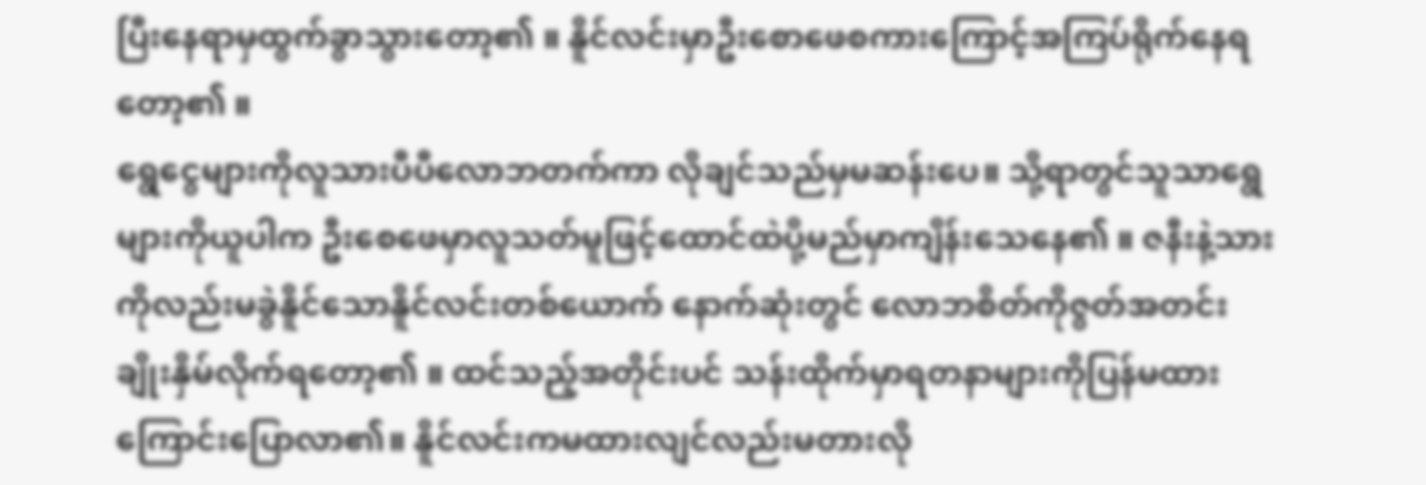ပြီးနေရာမှထွက်ခွာသွားတော့၏ ။ နိူင်လင်းမှာဦးစောဖေစကားကြောင့်အကြပ်ရိုက်နေရတော့၏ ။
ရွေငွေများကိုလူသားပီပီလောဘတက်ကာ လိုချင်သည်မှမဆန်းပေ။ သို့ရာတွင်သူသာရွေများကိုယူပါက ဦးစေဖေမှာလူသတ်မူဖြင့်ထောင်ထဲပို့မည်မှာကျိန်းသေနေ၏ ။ ဇနီးနဲ့သားကိုလည်းမခွဲနိူင်သောနိူင်လင်းတစ်ယောက် နောက်ဆုံးတွင် လောဘစိတ်ကိုဇွတ်အတင်းချိုးနှိမ်လိုက်ရတော့၏ ။ ထင်သည့်အတိုင်းပင် သန်းထိုက်မှာရတနာများကိုပြန်မထားကြောင်းပြောလာ၏။ နိူင်လင်းကမထားလျင်လည်းမတားလို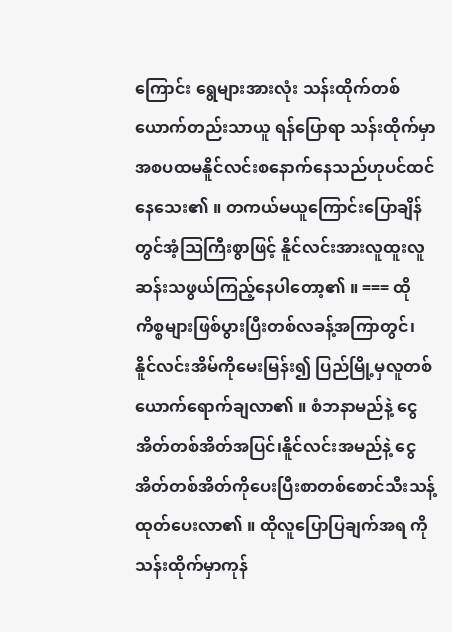ကြောင်း ရွေများအားလုံး သန်းထိုက်တစ်ယောက်တည်းသာယူ ရန်ပြောရာ သန်းထိုက်မှာ အစပထမနိူင်လင်းစနောက်နေသည်ဟုပင်ထင်နေသေး၏ ။ တကယ်မယူကြောင်းပြောချိန်တွင်အံ့သြကြီးစွာဖြင့် နိူင်လင်းအားလူထူးလူဆန်းသဖွယ်ကြည့်နေပါတော့၏ ။ === ထိုကိစ္စများဖြစ်ပွားပြီးတစ်လခန့်အကြာတွင်၊ နိူင်လင်းအိမ်ကိုမေးမြန်း၍ ပြည်မြို့မှလူတစ်ယောက်ရောက်ချလာ၏ ။ စံဘနာမည်နဲ့ ငွေအိတ်တစ်အိတ်အပြင်၊နိူင်လင်းအမည်နဲ့ ငွေအိတ်တစ်အိတ်ကိုပေးပြီးစာတစ်စောင်သီးသန့်ထုတ်ပေးလာ၏ ။ ထိုလူပြောပြချက်အရ ကိုသန်းထိုက်မှာကုန်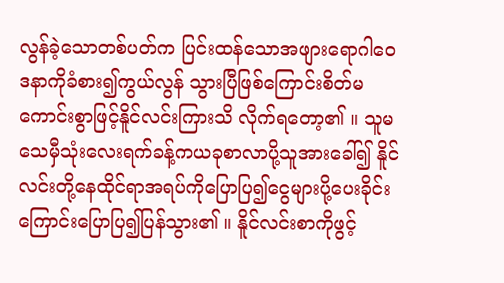လွန်ခဲ့သောတစ်ပတ်က ပြင်းထန်သောအဖျားရောဂါဝေဒနာကိုခံစား၍ကွယ်လွန် သွားပြီဖြစ်ကြောင်းစိတ်မကောင်းစွာဖြင့်နိူင်လင်းကြားသိ လိုက်ရတော့၏ ။ သူမသေမှီသုံးလေးရက်ခန့်ကယခုစာလာပို့သူအားခေါ်၍ နိူင်လင်းတို့နေထိုင်ရာအရပ်ကိုပြောပြ၍ငွေများပို့ပေးခိုင်းကြောင်းပြောပြ၍ပြန်သွား၏ ။ နိူင်လင်းစာကိုဖွင့်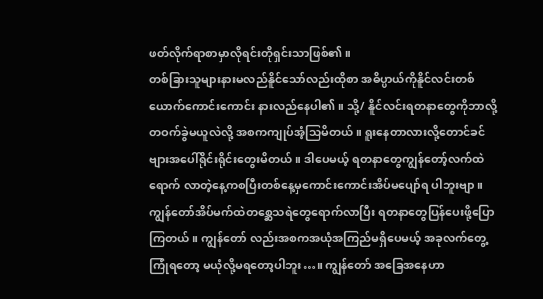ဖတ်လိုက်ရာစာမှာလိုရင်းတိုရှင်းသာဖြစ်၏ ။
တစ်ခြားသူများနားမလည်နိူင်သော်လည်းထိုစာ အဓိပ္ပာယ်ကိုနိူင်လင်းတစ်ယောက်ကောင်းကောင်း နားလည်နေပါ၏ ။ သို့/ နိူင်လင်းရတနာတွေကိုဘာလို့တဝက်ခွဲမယူလဲလို့ အစကကျုပ်အံ့သြမိတယ် ။ ရူးနေတာလားလို့တောင်ခင်ဗျားအပေါ်ရိုင်းရိုင်းတွေးမိတယ်။ ဒါပေမယ့် ရတနာတွေကျွန်တော့်လက်ထဲရောက် လာတဲ့နေ့ကစပြီးတစ်နေ့မှကောင်းကောင်းအိပ်မပျော်ရ ပါဘူးဗျာ။ ကျွန်တော်အိပ်မက်ထဲတစ္ဆေသရဲတွေရောက်လာပြီး ရတနာတွေပြန်ပေးဖို့ပြောကြတယ်။ ကျွန်တော် လည်းအစကအယုံအကြည်မရှိပေမယ့် အခုလက်တွေ့ကြုံရတော့ မယုံလို့မရတော့ပါဘူး…။ ကျွန်တော် အခြေအနေဟာ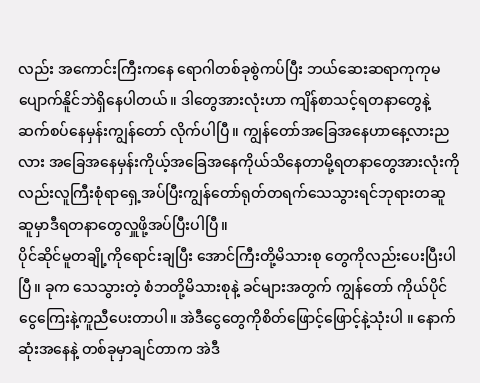လည်း အကောင်းကြီးကနေ ရောဂါတစ်ခုစွဲကပ်ပြီး ဘယ်ဆေးဆရာကုကုမပျောက်နိူင်ဘဲရှိနေပါတယ်။ ဒါတွေအားလုံးဟာ ကျိန်စာသင့်ရတနာတွေနဲ့ဆက်စပ်နေမှန်းကျွန်တော် လိုက်ပါပြီ။ ကျွန်တော်အခြေအနေဟာနေ့လားညလား အခြေအနေမှန်းကိုယ့်အခြေအနေကိုယ်သိနေတာမို့ရတနာတွေအားလုံးကိုလည်းလူကြီးစုံရာရှေ့အပ်ပြီးကျွန်တော်ရုတ်တရက်သေသွားရင်ဘုရားတဆူဆူမှာဒီရတနာတွေလှူဖို့အပ်ပြီးပါပြီ။
ပိုင်ဆိုင်မူတချို့ကိုရောင်းချပြီး အောင်ကြီးတို့မိသားစု တွေကိုလည်းပေးပြီးပါပြီ။ ခုက သေသွားတဲ့ စံဘတို့မိသားစုနဲ့ ခင်များအတွက် ကျွန်တော် ကိုယ်ပိုင်ငွေကြေးနဲ့ကူညီပေးတာပါ။ အဲဒီငွေတွေကိုစိတ်ဖြောင့်ဖြောင့်နဲ့သုံးပါ ။ နောက်ဆုံးအနေနဲ့ တစ်ခုမှာချင်တာက အဲဒီ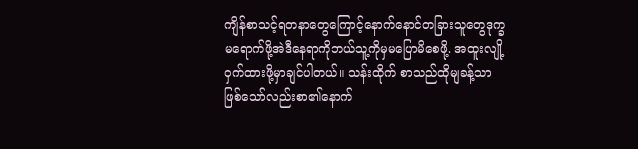ကျိန်စာသင့်ရတနာတွေကြောင့်နောက်နောင်တခြားသူတွေဒုက္ခမရောက်ဖို့အဲဒီနေရာကိုဘယ်သူ့ကိုမှမပြောမိစေဖို့. အထူးလျို့ဝှက်ထားဖို့မှာချင်ပါတယ်။ သန်းထိုက် စာသည်ထိုမျခန့်သာဖြစ်သော်လည်းစာ၏နောက်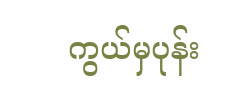ကွယ်မှပုန်း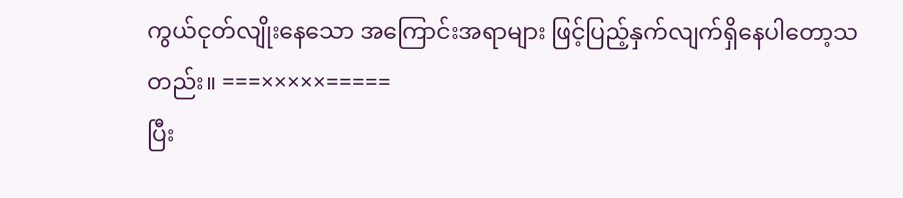ကွယ်ငုတ်လျိုးနေသော အကြောင်းအရာများ ဖြင့်ပြည့်နှက်လျက်ရှိနေပါတော့သတည်း။ ===×××××=====
ပြီး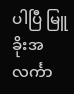ပါပြီ မြူခိုးအလင်္ကာ